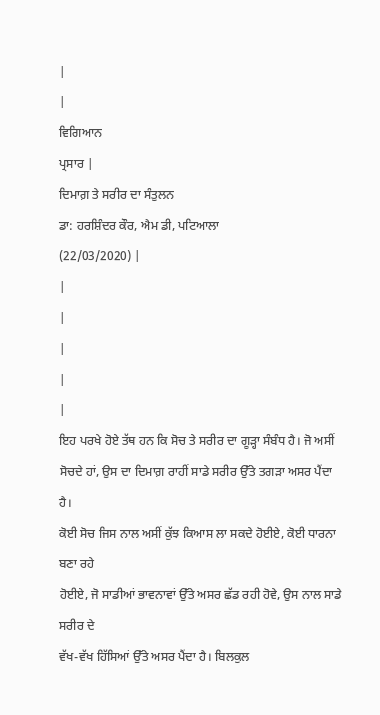|
|
ਵਿਗਿਆਨ
ਪ੍ਰਸਾਰ |
ਦਿਮਾਗ਼ ਤੇ ਸਰੀਰ ਦਾ ਸੰਤੁਲਨ
ਡਾ: ਹਰਸ਼ਿੰਦਰ ਕੌਰ, ਐਮ ਡੀ, ਪਟਿਆਲਾ
(22/03/2020) |
|
|
|
|
|
ਇਹ ਪਰਖੇ ਹੋਏ ਤੱਥ ਹਨ ਕਿ ਸੋਚ ਤੇ ਸਰੀਰ ਦਾ ਗੂੜ੍ਹਾ ਸੰਬੰਧ ਹੈ। ਜੋ ਅਸੀਂ
ਸੋਚਦੇ ਹਾਂ, ਉਸ ਦਾ ਦਿਮਾਗ਼ ਰਾਹੀਂ ਸਾਡੇ ਸਰੀਰ ਉੱਤੇ ਤਗੜਾ ਅਸਰ ਪੈਂਦਾ ਹੈ।
ਕੋਈ ਸੋਚ ਜਿਸ ਨਾਲ ਅਸੀਂ ਕੁੱਝ ਕਿਆਸ ਲਾ ਸਕਦੇ ਹੋਈਏ, ਕੋਈ ਧਾਰਨਾ ਬਣਾ ਰਹੇ
ਹੋਈਏ, ਜੋ ਸਾਡੀਆਂ ਭਾਵਨਾਵਾਂ ਉੱਤੇ ਅਸਰ ਛੱਡ ਰਹੀ ਹੋਵੇ, ਉਸ ਨਾਲ ਸਾਡੇ ਸਰੀਰ ਦੇ
ਵੱਖ-ਵੱਖ ਹਿੱਸਿਆਂ ਉੱਤੇ ਅਸਰ ਪੈਂਦਾ ਹੈ। ਬਿਲਕੁਲ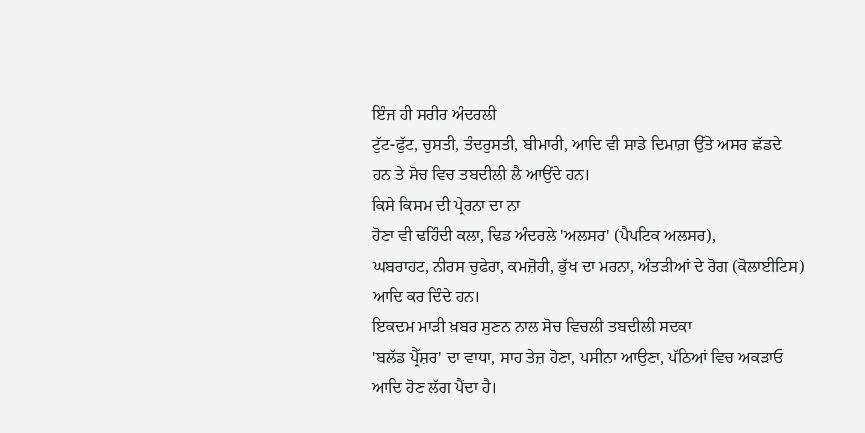ਇੰਜ ਹੀ ਸਰੀਰ ਅੰਦਰਲੀ
ਟੁੱਟ-ਫੁੱਟ, ਚੁਸਤੀ, ਤੰਦਰੁਸਤੀ, ਬੀਮਾਰੀ, ਆਦਿ ਵੀ ਸਾਡੇ ਦਿਮਾਗ਼ ਉੱਤੇ ਅਸਰ ਛੱਡਦੇ
ਹਨ ਤੇ ਸੋਚ ਵਿਚ ਤਬਦੀਲੀ ਲੈ ਆਉਂਦੇ ਹਨ।
ਕਿਸੇ ਕਿਸਮ ਦੀ ਪ੍ਰੇਰਨਾ ਦਾ ਨਾ
ਹੋਣਾ ਵੀ ਢਹਿੰਦੀ ਕਲਾ, ਢਿਡ ਅੰਦਰਲੇ 'ਅਲਸਰ' (ਪੈਪਟਿਕ ਅਲਸਰ),
ਘਬਰਾਹਟ, ਨੀਰਸ ਚੁਫੇਰਾ, ਕਮਜ਼ੋਰੀ, ਭੁੱਖ ਦਾ ਮਰਨਾ, ਅੰਤੜੀਆਂ ਦੇ ਰੋਗ (ਕੋਲਾਈਟਿਸ)
ਆਦਿ ਕਰ ਦਿੰਦੇ ਹਨ।
ਇਕਦਮ ਮਾੜੀ ਖ਼ਬਰ ਸੁਣਨ ਨਾਲ ਸੋਚ ਵਿਚਲੀ ਤਬਦੀਲੀ ਸਦਕਾ
'ਬਲੱਡ ਪ੍ਰੈੱਸ਼ਰ' ਦਾ ਵਾਧਾ, ਸਾਹ ਤੇਜ਼ ਹੋਣਾ, ਪਸੀਨਾ ਆਉਣਾ, ਪੱਠਿਆਂ ਵਿਚ ਅਕੜਾਓ
ਆਦਿ ਹੋਣ ਲੱਗ ਪੈਂਦਾ ਹੈ।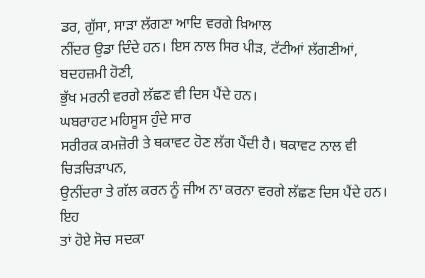ਡਰ, ਗੁੱਸਾ, ਸਾੜਾ ਲੱਗਣਾ ਆਦਿ ਵਰਗੇ ਖ਼ਿਆਲ
ਨੀਂਦਰ ਉਡਾ ਦਿੰਦੇ ਹਨ। ਇਸ ਨਾਲ ਸਿਰ ਪੀੜ, ਟੱਟੀਆਂ ਲੱਗਣੀਆਂ, ਬਦਹਜ਼ਮੀ ਹੋਣੀ,
ਭੁੱਖ ਮਰਨੀ ਵਰਗੇ ਲੱਛਣ ਵੀ ਦਿਸ ਪੈਂਦੇ ਹਨ।
ਘਬਰਾਹਟ ਮਹਿਸੂਸ ਹੁੰਦੇ ਸਾਰ
ਸਰੀਰਕ ਕਮਜ਼ੋਰੀ ਤੇ ਥਕਾਵਟ ਹੋਣ ਲੱਗ ਪੈਂਦੀ ਹੈ। ਥਕਾਵਟ ਨਾਲ ਵੀ ਚਿੜਚਿੜਾਪਨ,
ਉਨੀਂਦਰਾ ਤੇ ਗੱਲ ਕਰਨ ਨੂੰ ਜੀਅ ਨਾ ਕਰਨਾ ਵਰਗੇ ਲੱਛਣ ਦਿਸ ਪੈਂਦੇ ਹਨ।
ਇਹ
ਤਾਂ ਹੋਏ ਸੋਚ ਸਦਕਾ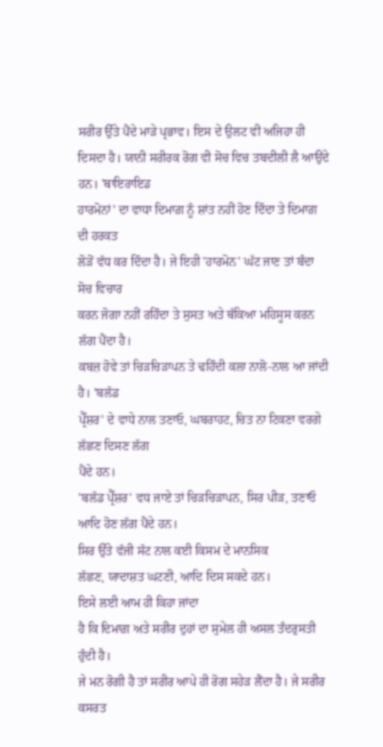ਸਰੀਰ ਉੱਤੇ ਪੈਂਦੇ ਮਾੜੇ ਪ੍ਰਭਾਵ। ਇਸ ਦੇ ਉਲਟ ਵੀ ਅਜਿਹਾ ਹੀ
ਦਿਸਦਾ ਹੈ। ਯਾਨੀ ਸਰੀਰਕ ਰੋਗ ਵੀ ਸੋਚ ਵਿਚ ਤਬਦੀਲੀ ਲੈ ਆਉਂਦੇ ਹਨ। 'ਥਾਇਰਾਇਡ
ਹਾਰਮੋਨਾਂ' ਦਾ ਵਾਧਾ ਦਿਮਾਗ਼ ਨੂੰ ਸ਼ਾਂਤ ਨਹੀਂ ਹੋਣ ਦਿੰਦਾ ਤੇ ਦਿਮਾਗ਼ ਦੀ ਹਰਕਤ
ਲੋੜੋਂ ਵੱਧ ਕਰ ਦਿੰਦਾ ਹੈ। ਜੇ ਇਹੀ 'ਹਾਰਮੋਨ' ਘੱਟ ਜਾਣ ਤਾਂ ਬੰਦਾ ਸੋਚ ਵਿਚਾਰ
ਕਰਨ ਜੋਗਾ ਨਹੀਂ ਰਹਿੰਦਾ ਤੇ ਸੁਸਤ ਅਤੇ ਥੱਕਿਆ ਮਹਿਸੂਸ ਕਰਨ ਲੱਗ ਪੈਂਦਾ ਹੈ।
ਕਬਜ਼ ਹੋਵੇ ਤਾਂ ਚਿੜਚਿੜਾਪਨ ਤੇ ਢਹਿੰਦੀ ਕਲਾ ਨਾਲੋ-ਨਾਲ ਆ ਜਾਂਦੀ ਹੈ। 'ਬਲੱਡ
ਪ੍ਰੈੱਸ਼ਰ' ਦੇ ਵਾਧੇ ਨਾਲ ਤਣਾਓ, ਘਬਰਾਹਟ, ਚਿਤ ਨਾ ਟਿਕਣਾ ਵਰਗੇ ਲੱਛਣ ਦਿਸਣ ਲੱਗ
ਪੈਂਦੇ ਹਨ।
'ਬਲੱਡ ਪ੍ਰੈੱਸ਼ਰ' ਵਧ ਜਾਏ ਤਾਂ ਚਿੜਚਿੜਾਪਨ, ਸਿਰ ਪੀੜ, ਤਣਾਓ
ਆਦਿ ਹੋਣ ਲੱਗ ਪੈਂਦੇ ਹਨ।
ਸਿਰ ਉੱਤੇ ਵੱਜੀ ਸੱਟ ਨਾਲ ਕਈ ਕਿਸਮ ਦੇ ਮਾਨਸਿਕ
ਲੱਛਣ, ਯਾਦਾਸ਼ਤ ਘਟਣੀ, ਆਦਿ ਦਿਸ ਸਕਦੇ ਹਨ।
ਇਸੇ ਲਈ ਆਮ ਹੀ ਕਿਹਾ ਜਾਂਦਾ
ਹੈ ਕਿ ਦਿਮਾਗ਼ ਅਤੇ ਸਰੀਰ ਦੁਹਾਂ ਦਾ ਸੁਮੇਲ ਹੀ ਅਸਲ ਤੰਦਰੁਸਤੀ ਹੁੰਦੀ ਹੈ।
ਜੇ ਮਨ ਰੋਗੀ ਹੈ ਤਾਂ ਸਰੀਰ ਆਪੇ ਹੀ ਰੋਗ ਸਹੇੜ ਲੈਂਦਾ ਹੈ। ਜੇ ਸਰੀਰ ਕਸਰਤ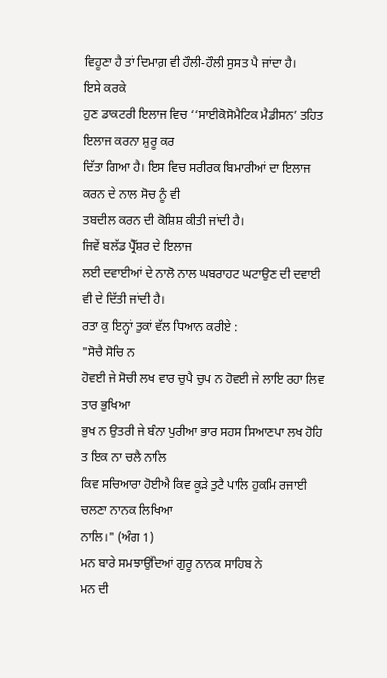ਵਿਹੂਣਾ ਹੈ ਤਾਂ ਦਿਮਾਗ਼ ਵੀ ਹੌਲੀ-ਹੌਲੀ ਸੁਸਤ ਪੈ ਜਾਂਦਾ ਹੈ।
ਇਸੇ ਕਰਕੇ
ਹੁਣ ਡਾਕਟਰੀ ਇਲਾਜ ਵਿਚ ‘‘ਸਾਈਕੋਸੋਮੈਟਿਕ ਮੈਡੀਸਨ’ ਤਹਿਤ ਇਲਾਜ ਕਰਨਾ ਸ਼ੁਰੂ ਕਰ
ਦਿੱਤਾ ਗਿਆ ਹੈ। ਇਸ ਵਿਚ ਸਰੀਰਕ ਬਿਮਾਰੀਆਂ ਦਾ ਇਲਾਜ ਕਰਨ ਦੇ ਨਾਲ ਸੋਚ ਨੂੰ ਵੀ
ਤਬਦੀਲ ਕਰਨ ਦੀ ਕੋਸ਼ਿਸ਼ ਕੀਤੀ ਜਾਂਦੀ ਹੈ।
ਜਿਵੇਂ ਬਲੱਡ ਪ੍ਰੈੱਸ਼ਰ ਦੇ ਇਲਾਜ
ਲਈ ਦਵਾਈਆਂ ਦੇ ਨਾਲੋ ਨਾਲ ਘਬਰਾਹਟ ਘਟਾਉਣ ਦੀ ਦਵਾਈ ਵੀ ਦੇ ਦਿੱਤੀ ਜਾਂਦੀ ਹੈ।
ਰਤਾ ਕੁ ਇਨ੍ਹਾਂ ਤੁਕਾਂ ਵੱਲ ਧਿਆਨ ਕਰੀਏ :
"ਸੋਚੈ ਸੋਚਿ ਨ
ਹੋਵਈ ਜੇ ਸੋਚੀ ਲਖ ਵਾਰ ਚੁਪੈ ਚੁਪ ਨ ਹੋਵਈ ਜੇ ਲਾਇ ਰਹਾ ਲਿਵ ਤਾਰ ਭੁਖਿਆ
ਭੁਖ ਨ ਉਤਰੀ ਜੇ ਬੰਨਾ ਪੁਰੀਆ ਭਾਰ ਸਹਸ ਸਿਆਣਪਾ ਲਖ ਹੋਹਿ ਤ ਇਕ ਨਾ ਚਲੈ ਨਾਲਿ
ਕਿਵ ਸਚਿਆਰਾ ਹੋਈਐ ਕਿਵ ਕੂੜੇ ਤੁਟੈ ਪਾਲਿ ਹੁਕਮਿ ਰਜਾਈ ਚਲਣਾ ਨਾਨਕ ਲਿਖਿਆ
ਨਾਲਿ।" (ਅੰਗ 1)
ਮਨ ਬਾਰੇ ਸਮਝਾਉਂਦਿਆਂ ਗੁਰੂ ਨਾਨਕ ਸਾਹਿਬ ਨੇ
ਮਨ ਦੀ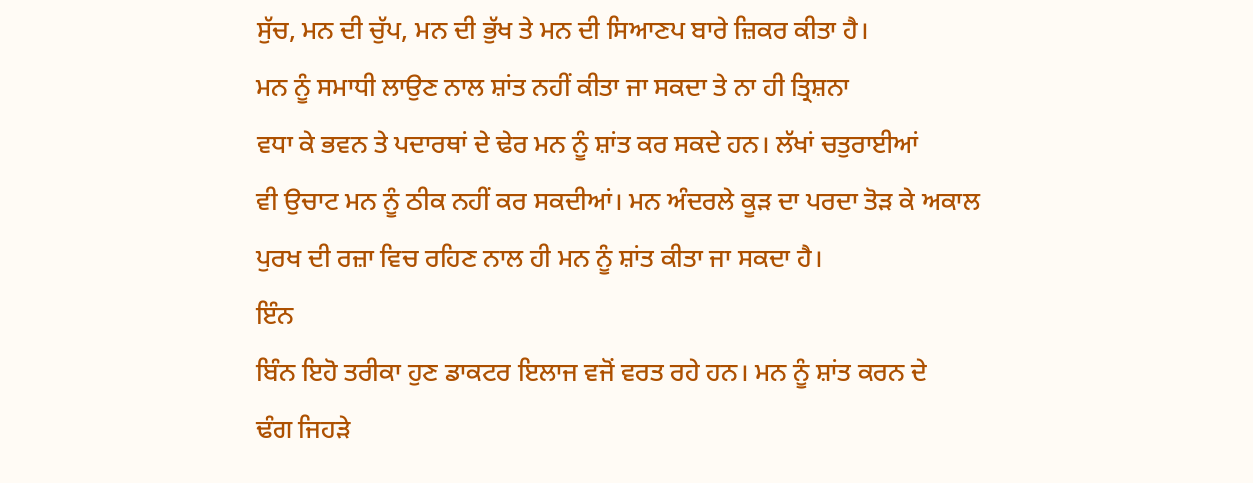ਸੁੱਚ, ਮਨ ਦੀ ਚੁੱਪ, ਮਨ ਦੀ ਭੁੱਖ ਤੇ ਮਨ ਦੀ ਸਿਆਣਪ ਬਾਰੇ ਜ਼ਿਕਰ ਕੀਤਾ ਹੈ।
ਮਨ ਨੂੰ ਸਮਾਧੀ ਲਾਉਣ ਨਾਲ ਸ਼ਾਂਤ ਨਹੀਂ ਕੀਤਾ ਜਾ ਸਕਦਾ ਤੇ ਨਾ ਹੀ ਤ੍ਰਿਸ਼ਨਾ
ਵਧਾ ਕੇ ਭਵਨ ਤੇ ਪਦਾਰਥਾਂ ਦੇ ਢੇਰ ਮਨ ਨੂੰ ਸ਼ਾਂਤ ਕਰ ਸਕਦੇ ਹਨ। ਲੱਖਾਂ ਚਤੁਰਾਈਆਂ
ਵੀ ਉਚਾਟ ਮਨ ਨੂੰ ਠੀਕ ਨਹੀਂ ਕਰ ਸਕਦੀਆਂ। ਮਨ ਅੰਦਰਲੇ ਕੂੜ ਦਾ ਪਰਦਾ ਤੋੜ ਕੇ ਅਕਾਲ
ਪੁਰਖ ਦੀ ਰਜ਼ਾ ਵਿਚ ਰਹਿਣ ਨਾਲ ਹੀ ਮਨ ਨੂੰ ਸ਼ਾਂਤ ਕੀਤਾ ਜਾ ਸਕਦਾ ਹੈ।
ਇੰਨ
ਬਿੰਨ ਇਹੋ ਤਰੀਕਾ ਹੁਣ ਡਾਕਟਰ ਇਲਾਜ ਵਜੋਂ ਵਰਤ ਰਹੇ ਹਨ। ਮਨ ਨੂੰ ਸ਼ਾਂਤ ਕਰਨ ਦੇ
ਢੰਗ ਜਿਹੜੇ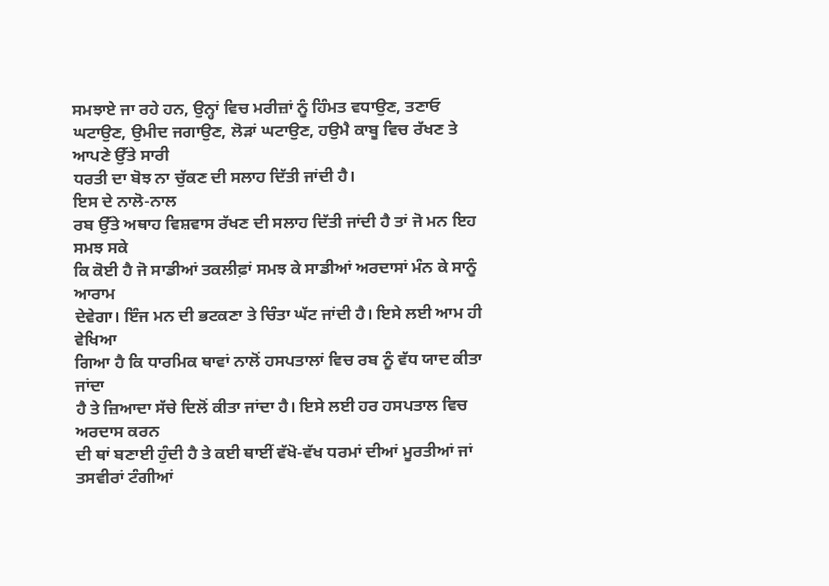ਸਮਝਾਏ ਜਾ ਰਹੇ ਹਨ, ਉਨ੍ਹਾਂ ਵਿਚ ਮਰੀਜ਼ਾਂ ਨੂੰ ਹਿੰਮਤ ਵਧਾਉਣ, ਤਣਾਓ
ਘਟਾਉਣ, ਉਮੀਦ ਜਗਾਉਣ, ਲੋੜਾਂ ਘਟਾਉਣ, ਹਉਮੈ ਕਾਬੂ ਵਿਚ ਰੱਖਣ ਤੇ ਆਪਣੇ ਉੱਤੇ ਸਾਰੀ
ਧਰਤੀ ਦਾ ਬੋਝ ਨਾ ਚੁੱਕਣ ਦੀ ਸਲਾਹ ਦਿੱਤੀ ਜਾਂਦੀ ਹੈ।
ਇਸ ਦੇ ਨਾਲੋ-ਨਾਲ
ਰਬ ਉੱਤੇ ਅਥਾਹ ਵਿਸ਼ਵਾਸ ਰੱਖਣ ਦੀ ਸਲਾਹ ਦਿੱਤੀ ਜਾਂਦੀ ਹੈ ਤਾਂ ਜੋ ਮਨ ਇਹ ਸਮਝ ਸਕੇ
ਕਿ ਕੋਈ ਹੈ ਜੋ ਸਾਡੀਆਂ ਤਕਲੀਫ਼ਾਂ ਸਮਝ ਕੇ ਸਾਡੀਆਂ ਅਰਦਾਸਾਂ ਮੰਨ ਕੇ ਸਾਨੂੰ ਆਰਾਮ
ਦੇਵੇਗਾ। ਇੰਜ ਮਨ ਦੀ ਭਟਕਣਾ ਤੇ ਚਿੰਤਾ ਘੱਟ ਜਾਂਦੀ ਹੈ। ਇਸੇ ਲਈ ਆਮ ਹੀ ਵੇਖਿਆ
ਗਿਆ ਹੈ ਕਿ ਧਾਰਮਿਕ ਥਾਵਾਂ ਨਾਲੋਂ ਹਸਪਤਾਲਾਂ ਵਿਚ ਰਬ ਨੂੰ ਵੱਧ ਯਾਦ ਕੀਤਾ ਜਾਂਦਾ
ਹੈ ਤੇ ਜ਼ਿਆਦਾ ਸੱਚੇ ਦਿਲੋਂ ਕੀਤਾ ਜਾਂਦਾ ਹੈ। ਇਸੇ ਲਈ ਹਰ ਹਸਪਤਾਲ ਵਿਚ ਅਰਦਾਸ ਕਰਨ
ਦੀ ਥਾਂ ਬਣਾਈ ਹੁੰਦੀ ਹੈ ਤੇ ਕਈ ਥਾਈਂ ਵੱਖੋ-ਵੱਖ ਧਰਮਾਂ ਦੀਆਂ ਮੂਰਤੀਆਂ ਜਾਂ
ਤਸਵੀਰਾਂ ਟੰਗੀਆਂ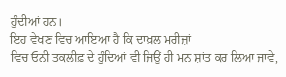ਹੁੰਦੀਆਂ ਹਨ।
ਇਹ ਵੇਖਣ ਵਿਚ ਆਇਆ ਹੈ ਕਿ ਦਾਖ਼ਲ ਮਰੀਜ਼ਾਂ
ਵਿਚ ਓਨੀ ਤਕਲੀਫ਼ ਦੇ ਹੁੰਦਿਆਂ ਵੀ ਜਿਉਂ ਹੀ ਮਨ ਸ਼ਾਂਤ ਕਰ ਲਿਆ ਜਾਵੇ,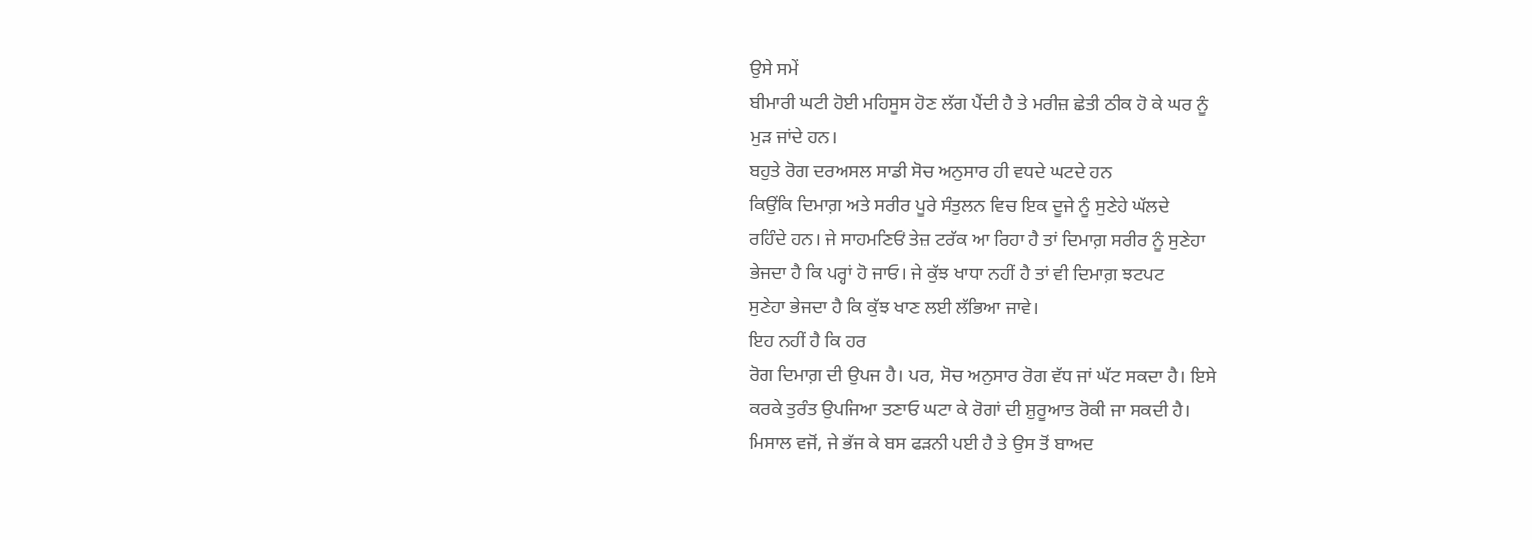ਉਸੇ ਸਮੇਂ
ਬੀਮਾਰੀ ਘਟੀ ਹੋਈ ਮਹਿਸੂਸ ਹੋਣ ਲੱਗ ਪੈਂਦੀ ਹੈ ਤੇ ਮਰੀਜ਼ ਛੇਤੀ ਠੀਕ ਹੋ ਕੇ ਘਰ ਨੂੰ
ਮੁੜ ਜਾਂਦੇ ਹਨ।
ਬਹੁਤੇ ਰੋਗ ਦਰਅਸਲ ਸਾਡੀ ਸੋਚ ਅਨੁਸਾਰ ਹੀ ਵਧਦੇ ਘਟਦੇ ਹਨ
ਕਿਉਂਕਿ ਦਿਮਾਗ਼ ਅਤੇ ਸਰੀਰ ਪੂਰੇ ਸੰਤੁਲਨ ਵਿਚ ਇਕ ਦੂਜੇ ਨੂੰ ਸੁਣੇਹੇ ਘੱਲਦੇ
ਰਹਿੰਦੇ ਹਨ। ਜੇ ਸਾਹਮਣਿਓਂ ਤੇਜ਼ ਟਰੱਕ ਆ ਰਿਹਾ ਹੈ ਤਾਂ ਦਿਮਾਗ਼ ਸਰੀਰ ਨੂੰ ਸੁਣੇਹਾ
ਭੇਜਦਾ ਹੈ ਕਿ ਪਰ੍ਹਾਂ ਹੋ ਜਾਓ। ਜੇ ਕੁੱਝ ਖਾਧਾ ਨਹੀਂ ਹੈ ਤਾਂ ਵੀ ਦਿਮਾਗ਼ ਝਟਪਟ
ਸੁਣੇਹਾ ਭੇਜਦਾ ਹੈ ਕਿ ਕੁੱਝ ਖਾਣ ਲਈ ਲੱਭਿਆ ਜਾਵੇ।
ਇਹ ਨਹੀਂ ਹੈ ਕਿ ਹਰ
ਰੋਗ ਦਿਮਾਗ਼ ਦੀ ਉਪਜ ਹੈ। ਪਰ, ਸੋਚ ਅਨੁਸਾਰ ਰੋਗ ਵੱਧ ਜਾਂ ਘੱਟ ਸਕਦਾ ਹੈ। ਇਸੇ
ਕਰਕੇ ਤੁਰੰਤ ਉਪਜਿਆ ਤਣਾਓ ਘਟਾ ਕੇ ਰੋਗਾਂ ਦੀ ਸ਼ੁਰੂਆਤ ਰੋਕੀ ਜਾ ਸਕਦੀ ਹੈ।
ਮਿਸਾਲ ਵਜੋਂ, ਜੇ ਭੱਜ ਕੇ ਬਸ ਫੜਨੀ ਪਈ ਹੈ ਤੇ ਉਸ ਤੋਂ ਬਾਅਦ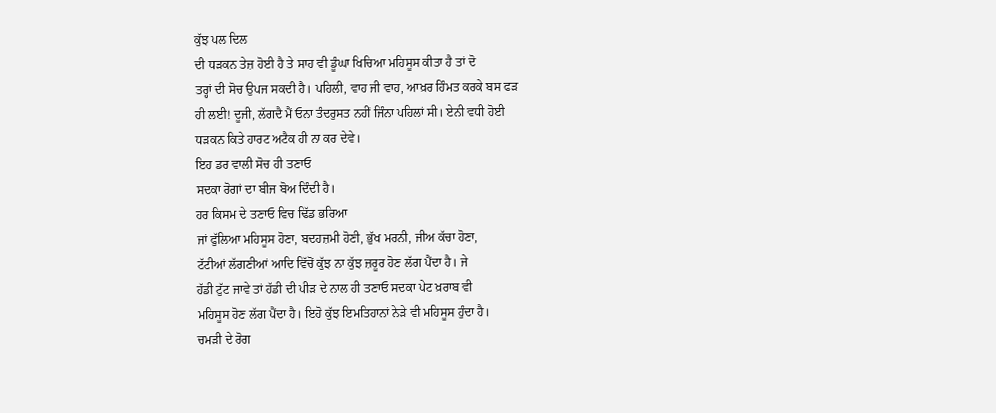ਕੁੱਝ ਪਲ ਦਿਲ
ਦੀ ਧੜਕਨ ਤੇਜ਼ ਹੋਈ ਹੈ ਤੇ ਸਾਹ ਵੀ ਡੂੰਘਾ ਖਿਚਿਆ ਮਹਿਸੂਸ ਕੀਤਾ ਹੈ ਤਾਂ ਦੋ
ਤਰ੍ਹਾਂ ਦੀ ਸੋਚ ਉਪਜ ਸਕਦੀ ਹੈ। ਪਹਿਲੀ, ਵਾਹ ਜੀ ਵਾਹ, ਆਖ਼ਰ ਹਿੰਮਤ ਕਰਕੇ ਬਸ ਫੜ
ਹੀ ਲਈ! ਦੂਜੀ, ਲੱਗਦੈ ਮੈਂ ਓਨਾ ਤੰਦਰੁਸਤ ਨਹੀਂ ਜਿੰਨਾ ਪਹਿਲਾਂ ਸੀ। ਏਨੀ ਵਧੀ ਹੋਈ
ਧੜਕਨ ਕਿਤੇ ਹਾਰਟ ਅਟੈਕ ਹੀ ਨਾ ਕਰ ਦੇਵੇ।
ਇਹ ਡਰ ਵਾਲੀ ਸੋਚ ਹੀ ਤਣਾਓ
ਸਦਕਾ ਰੋਗਾਂ ਦਾ ਬੀਜ ਬੋਅ ਦਿੰਦੀ ਹੈ।
ਹਰ ਕਿਸਮ ਦੇ ਤਣਾਓ ਵਿਚ ਢਿੱਡ ਭਰਿਆ
ਜਾਂ ਫੁੱਲਿਆ ਮਹਿਸੂਸ ਹੋਣਾ, ਬਦਹਜ਼ਮੀ ਹੋਣੀ, ਭੁੱਖ ਮਰਨੀ, ਜੀਅ ਕੱਚਾ ਹੋਣਾ,
ਟੱਟੀਆਂ ਲੱਗਣੀਆਂ ਆਦਿ ਵਿੱਚੋਂ ਕੁੱਝ ਨਾ ਕੁੱਝ ਜ਼ਰੂਰ ਹੋਣ ਲੱਗ ਪੈਂਦਾ ਹੈ। ਜੇ
ਹੱਡੀ ਟੁੱਟ ਜਾਵੇ ਤਾਂ ਹੱਡੀ ਦੀ ਪੀੜ ਦੇ ਨਾਲ ਹੀ ਤਣਾਓ ਸਦਕਾ ਪੇਟ ਖ਼ਰਾਬ ਵੀ
ਮਹਿਸੂਸ ਹੋਣ ਲੱਗ ਪੈਂਦਾ ਹੈ। ਇਹੋ ਕੁੱਝ ਇਮਤਿਹਾਨਾਂ ਨੇੜੇ ਵੀ ਮਹਿਸੂਸ ਹੁੰਦਾ ਹੈ।
ਚਮੜੀ ਦੇ ਰੋਗ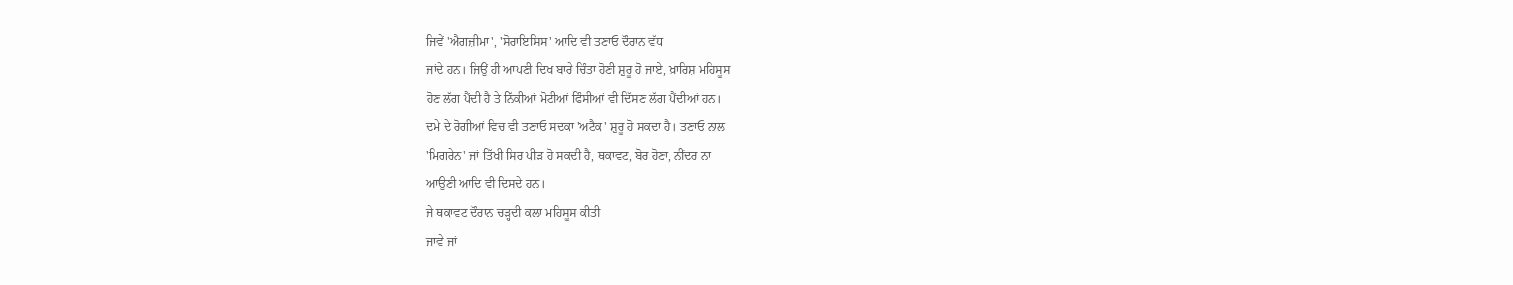ਜਿਵੇਂ 'ਐਗਜ਼ੀਮਾ', 'ਸੋਰਾਇਸਿਸ' ਆਦਿ ਵੀ ਤਣਾਓ ਦੌਰਾਨ ਵੱਧ
ਜਾਂਦੇ ਹਨ। ਜਿਉਂ ਹੀ ਆਪਣੀ ਦਿਖ ਬਾਰੇ ਚਿੰਤਾ ਹੋਣੀ ਸ਼ੁਰੂ ਹੋ ਜਾਏ, ਖ਼ਾਰਿਸ਼ ਮਹਿਸੂਸ
ਹੋਣ ਲੱਗ ਪੈਂਦੀ ਹੈ ਤੇ ਨਿੱਕੀਆਂ ਮੋਟੀਆਂ ਫਿੰਸੀਆਂ ਵੀ ਦਿੱਸਣ ਲੱਗ ਪੈਂਦੀਆਂ ਹਨ।
ਦਮੇ ਦੇ ਰੋਗੀਆਂ ਵਿਚ ਵੀ ਤਣਾਓ ਸਦਕਾ 'ਅਟੈਕ' ਸ਼ੁਰੂ ਹੋ ਸਕਦਾ ਹੈ। ਤਣਾਓ ਨਾਲ
'ਮਿਗਰੇਨ' ਜਾਂ ਤਿੱਖੀ ਸਿਰ ਪੀੜ ਹੋ ਸਕਦੀ ਹੈ, ਥਕਾਵਟ, ਬੋਰ ਹੋਣਾ, ਨੀਂਦਰ ਨਾ
ਆਉਣੀ ਆਦਿ ਵੀ ਦਿਸਦੇ ਹਨ।
ਜੇ ਥਕਾਵਟ ਦੌਰਾਨ ਚੜ੍ਹਦੀ ਕਲਾ ਮਹਿਸੂਸ ਕੀਤੀ
ਜਾਵੇ ਜਾਂ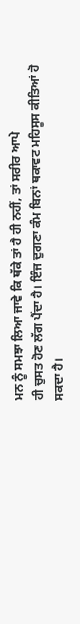ਮਨ ਨੂੰ ਸਮਝਾ ਲਿਆ ਜਾਵੇ ਕਿ ਥੱਕੇ ਤਾਂ ਹੈ ਹੀ ਨਹੀਂ, ਤਾਂ ਸਰੀਰ ਆਪੇ
ਹੀ ਚੁਸਤ ਹੋਣ ਲੱਗ ਪੈਂਦਾ ਹੈ। ਇੰਜ ਦੁਗਣਾ ਕੰਮ ਬਿਨਾਂ ਥਕਾਵਟ ਮਹਿਸੂਸ ਕੀਤਿਆਂ ਹੋ
ਸਕਦਾ ਹੈ।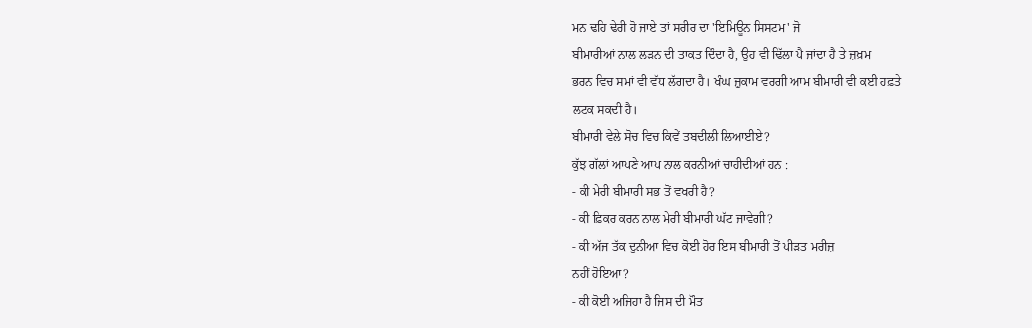ਮਨ ਢਹਿ ਢੇਰੀ ਹੋ ਜਾਏ ਤਾਂ ਸਰੀਰ ਦਾ 'ਇਮਿਊਨ ਸਿਸਟਮ' ਜੋ
ਬੀਮਾਰੀਆਂ ਨਾਲ ਲੜਨ ਦੀ ਤਾਕਤ ਦਿੰਦਾ ਹੈ, ਉਹ ਵੀ ਢਿੱਲਾ ਪੈ ਜਾਂਦਾ ਹੈ ਤੇ ਜ਼ਖ਼ਮ
ਭਰਨ ਵਿਚ ਸਮਾਂ ਵੀ ਵੱਧ ਲੱਗਦਾ ਹੈ। ਖੰਘ ਜ਼ੁਕਾਮ ਵਰਗੀ ਆਮ ਬੀਮਾਰੀ ਵੀ ਕਈ ਹਫ਼ਤੇ
ਲਟਕ ਸਕਦੀ ਹੈ।
ਬੀਮਾਰੀ ਵੇਲੇ ਸੋਚ ਵਿਚ ਕਿਵੇਂ ਤਬਦੀਲੀ ਲਿਆਈਏ?
ਕੁੱਝ ਗੱਲਾਂ ਆਪਣੇ ਆਪ ਨਾਲ ਕਰਨੀਆਂ ਚਾਹੀਦੀਆਂ ਹਨ :
- ਕੀ ਮੇਰੀ ਬੀਮਾਰੀ ਸਭ ਤੋਂ ਵਖਰੀ ਹੈ?
- ਕੀ ਫ਼ਿਕਰ ਕਰਨ ਨਾਲ ਮੇਰੀ ਬੀਮਾਰੀ ਘੱਟ ਜਾਵੇਗੀ?
- ਕੀ ਅੱਜ ਤੱਕ ਦੁਨੀਆ ਵਿਚ ਕੋਈ ਹੋਰ ਇਸ ਬੀਮਾਰੀ ਤੋਂ ਪੀੜਤ ਮਰੀਜ਼
ਨਹੀਂ ਹੋਇਆ?
- ਕੀ ਕੋਈ ਅਜਿਹਾ ਹੈ ਜਿਸ ਦੀ ਮੌਤ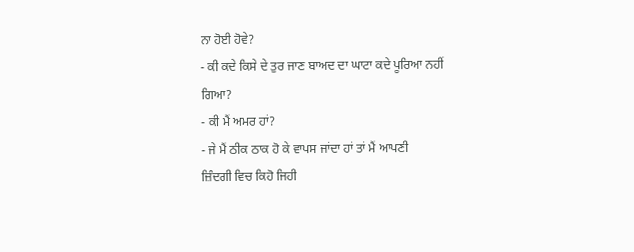ਨਾ ਹੋਈ ਹੋਵੇ?
- ਕੀ ਕਦੇ ਕਿਸੇ ਦੇ ਤੁਰ ਜਾਣ ਬਾਅਦ ਦਾ ਘਾਟਾ ਕਦੇ ਪੂਰਿਆ ਨਹੀਂ
ਗਿਆ?
- ਕੀ ਮੈਂ ਅਮਰ ਹਾਂ?
- ਜੇ ਮੈਂ ਠੀਕ ਠਾਕ ਹੋ ਕੇ ਵਾਪਸ ਜਾਂਦਾ ਹਾਂ ਤਾਂ ਮੈਂ ਆਪਣੀ
ਜ਼ਿੰਦਗੀ ਵਿਚ ਕਿਹੋ ਜਿਹੀ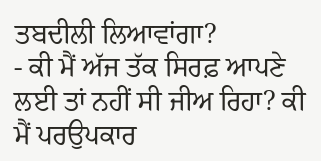ਤਬਦੀਲੀ ਲਿਆਵਾਂਗਾ?
- ਕੀ ਮੈਂ ਅੱਜ ਤੱਕ ਸਿਰਫ਼ ਆਪਣੇ ਲਈ ਤਾਂ ਨਹੀਂ ਸੀ ਜੀਅ ਰਿਹਾ? ਕੀ
ਮੈਂ ਪਰਉਪਕਾਰ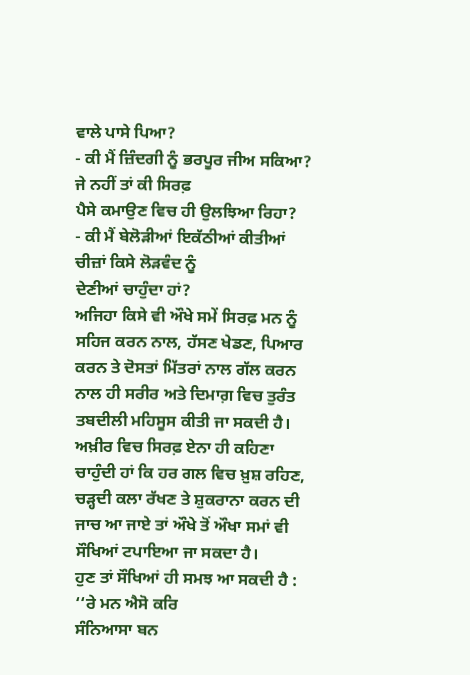ਵਾਲੇ ਪਾਸੇ ਪਿਆ?
- ਕੀ ਮੈਂ ਜ਼ਿੰਦਗੀ ਨੂੰ ਭਰਪੂਰ ਜੀਅ ਸਕਿਆ? ਜੇ ਨਹੀਂ ਤਾਂ ਕੀ ਸਿਰਫ਼
ਪੈਸੇ ਕਮਾਉਣ ਵਿਚ ਹੀ ਉਲਝਿਆ ਰਿਹਾ?
- ਕੀ ਮੈਂ ਬੇਲੋੜੀਆਂ ਇਕੱਠੀਆਂ ਕੀਤੀਆਂ ਚੀਜ਼ਾਂ ਕਿਸੇ ਲੋੜਵੰਦ ਨੂੰ
ਦੇਣੀਆਂ ਚਾਹੁੰਦਾ ਹਾਂ?
ਅਜਿਹਾ ਕਿਸੇ ਵੀ ਔਖੇ ਸਮੇਂ ਸਿਰਫ਼ ਮਨ ਨੂੰ ਸਹਿਜ ਕਰਨ ਨਾਲ, ਹੱਸਣ ਖੇਡਣ, ਪਿਆਰ
ਕਰਨ ਤੇ ਦੋਸਤਾਂ ਮਿੱਤਰਾਂ ਨਾਲ ਗੱਲ ਕਰਨ ਨਾਲ ਹੀ ਸਰੀਰ ਅਤੇ ਦਿਮਾਗ਼ ਵਿਚ ਤੁਰੰਤ
ਤਬਦੀਲੀ ਮਹਿਸੂਸ ਕੀਤੀ ਜਾ ਸਕਦੀ ਹੈ।
ਅਖ਼ੀਰ ਵਿਚ ਸਿਰਫ਼ ਏਨਾ ਹੀ ਕਹਿਣਾ
ਚਾਹੁੰਦੀ ਹਾਂ ਕਿ ਹਰ ਗਲ ਵਿਚ ਖ਼ੁਸ਼ ਰਹਿਣ, ਚੜ੍ਹਦੀ ਕਲਾ ਰੱਖਣ ਤੇ ਸ਼ੁਕਰਾਨਾ ਕਰਨ ਦੀ
ਜਾਚ ਆ ਜਾਏ ਤਾਂ ਔਖੇ ਤੋਂ ਔਖਾ ਸਮਾਂ ਵੀ ਸੌਖਿਆਂ ਟਪਾਇਆ ਜਾ ਸਕਦਾ ਹੈ।
ਹੁਣ ਤਾਂ ਸੌਖਿਆਂ ਹੀ ਸਮਝ ਆ ਸਕਦੀ ਹੈ :
‘‘ਰੇ ਮਨ ਐਸੋ ਕਰਿ
ਸੰਨਿਆਸਾ ਬਨ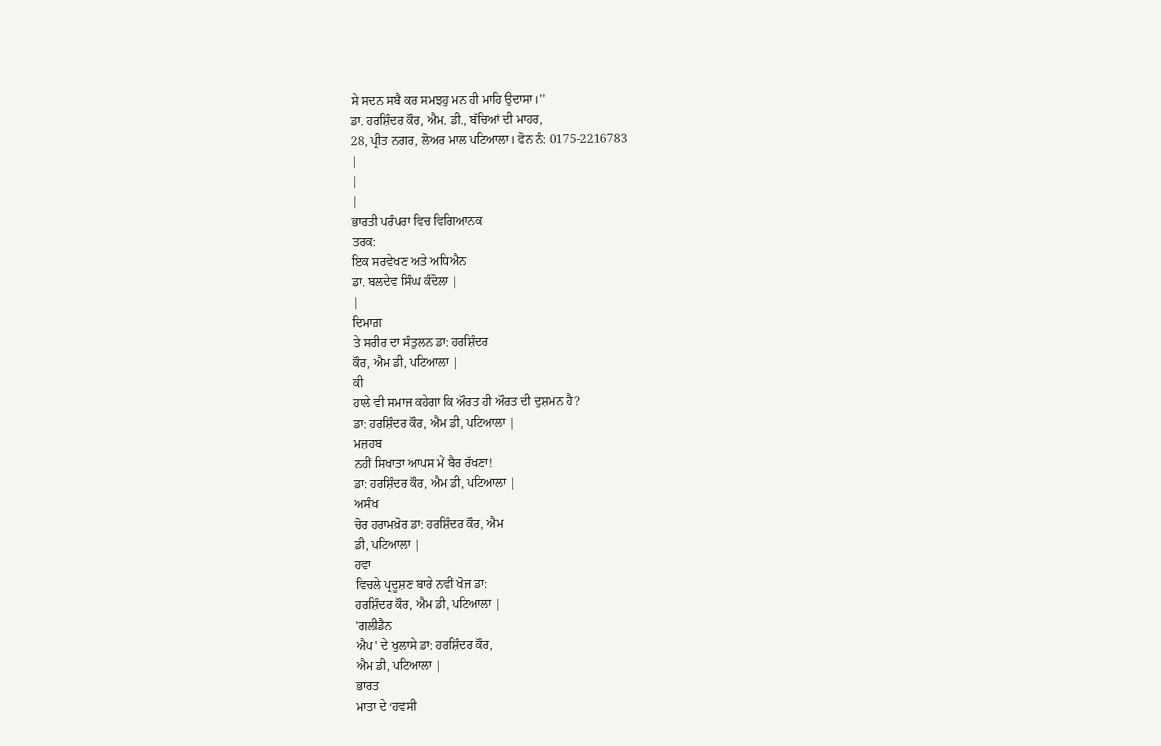ਸੇ ਸਦਨ ਸਬੈ ਕਰ ਸਮਝਹੁ ਮਨ ਹੀ ਮਾਹਿ ਉਦਾਸਾ।’’
ਡਾ. ਹਰਸ਼ਿੰਦਰ ਕੌਰ, ਐਮ. ਡੀ., ਬੱਚਿਆਂ ਦੀ ਮਾਹਰ,
28, ਪ੍ਰੀਤ ਨਗਰ, ਲੋਅਰ ਮਾਲ ਪਟਿਆਲਾ। ਫੋਨ ਨੰ: 0175-2216783
|
|
|
ਭਾਰਤੀ ਪਰੰਪਰਾ ਵਿਚ ਵਿਗਿਆਨਕ
ਤਰਕ:
ਇਕ ਸਰਵੇਖਣ ਅਤੇ ਅਧਿਐਨ
ਡਾ. ਬਲਦੇਵ ਸਿੰਘ ਕੰਦੋਲਾ |
|
ਦਿਮਾਗ਼
ਤੇ ਸਰੀਰ ਦਾ ਸੰਤੁਲਨ ਡਾ: ਹਰਸ਼ਿੰਦਰ
ਕੌਰ, ਐਮ ਡੀ, ਪਟਿਆਲਾ |
ਕੀ
ਹਾਲੇ ਵੀ ਸਮਾਜ ਕਹੇਗਾ ਕਿ ਔਰਤ ਹੀ ਔਰਤ ਦੀ ਦੁਸ਼ਮਨ ਹੈ?
ਡਾ: ਹਰਸ਼ਿੰਦਰ ਕੌਰ, ਐਮ ਡੀ, ਪਟਿਆਲਾ |
ਮਜ਼ਹਬ
ਨਹੀਂ ਸਿਖਾਤਾ ਆਪਸ ਮੇਂ ਬੈਰ ਰੱਖਣਾ!
ਡਾ: ਹਰਸ਼ਿੰਦਰ ਕੌਰ, ਐਮ ਡੀ, ਪਟਿਆਲਾ |
ਅਸੰਖ
ਚੋਰ ਹਰਾਮਖ਼ੋਰ ਡਾ: ਹਰਸ਼ਿੰਦਰ ਕੌਰ, ਐਮ
ਡੀ, ਪਟਿਆਲਾ |
ਹਵਾ
ਵਿਚਲੇ ਪ੍ਰਦੂਸ਼ਣ ਬਾਰੇ ਨਵੀਂ ਖੋਜ ਡਾ:
ਹਰਸ਼ਿੰਦਰ ਕੌਰ, ਐਮ ਡੀ, ਪਟਿਆਲਾ |
'ਗਲੀਡੈਨ
ਐਪ' ਦੇ ਖੁਲਾਸੇ ਡਾ: ਹਰਸ਼ਿੰਦਰ ਕੌਰ,
ਐਮ ਡੀ, ਪਟਿਆਲਾ |
ਭਾਰਤ
ਮਾਤਾ ਦੇ ‘ਹਵਸੀ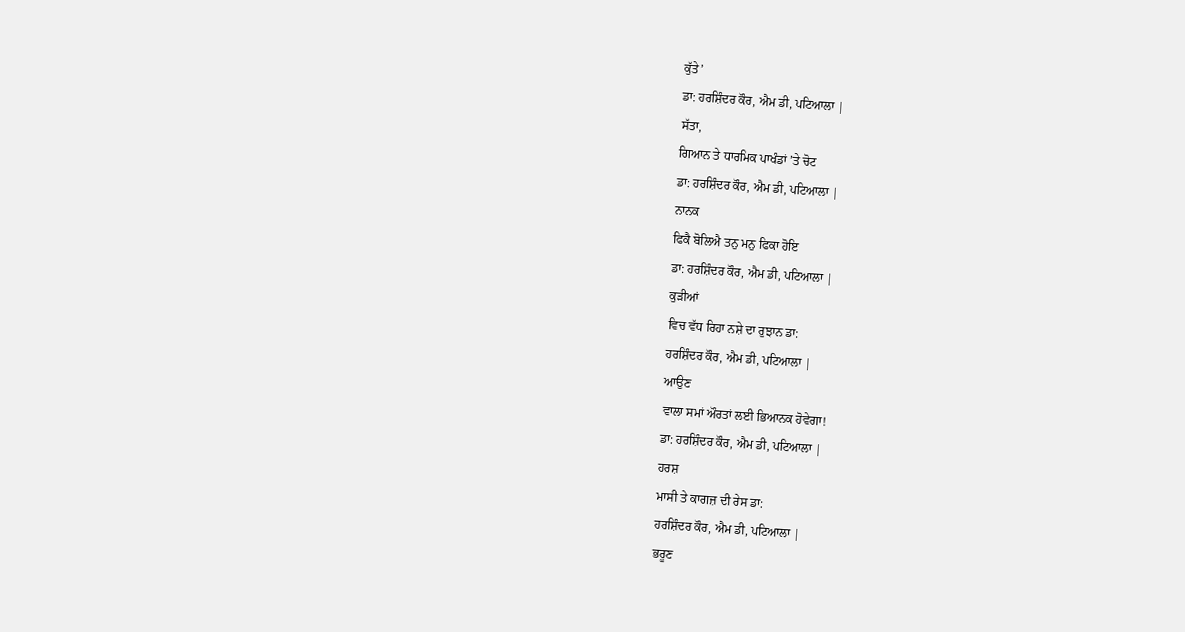ਕੁੱਤੇ’
ਡਾ: ਹਰਸ਼ਿੰਦਰ ਕੌਰ, ਐਮ ਡੀ, ਪਟਿਆਲਾ |
ਸੱਤਾ,
ਗਿਆਨ ਤੇ ਧਾਰਮਿਕ ਪਾਖੰਡਾਂ ’ਤੇ ਚੋਟ
ਡਾ: ਹਰਸ਼ਿੰਦਰ ਕੌਰ, ਐਮ ਡੀ, ਪਟਿਆਲਾ |
ਨਾਨਕ
ਫਿਕੈ ਬੋਲਿਐ ਤਨੁ ਮਨੁ ਫਿਕਾ ਹੋਇ
ਡਾ: ਹਰਸ਼ਿੰਦਰ ਕੌਰ, ਐਮ ਡੀ, ਪਟਿਆਲਾ |
ਕੁੜੀਆਂ
ਵਿਚ ਵੱਧ ਰਿਹਾ ਨਸ਼ੇ ਦਾ ਰੁਝਾਨ ਡਾ:
ਹਰਸ਼ਿੰਦਰ ਕੌਰ, ਐਮ ਡੀ, ਪਟਿਆਲਾ |
ਆਉਣ
ਵਾਲਾ ਸਮਾਂ ਔਰਤਾਂ ਲਈ ਭਿਆਨਕ ਹੋਵੇਗਾ!
ਡਾ: ਹਰਸ਼ਿੰਦਰ ਕੌਰ, ਐਮ ਡੀ, ਪਟਿਆਲਾ |
ਹਰਸ਼
ਮਾਸੀ ਤੇ ਕਾਗਜ਼ ਦੀ ਰੇਸ ਡਾ:
ਹਰਸ਼ਿੰਦਰ ਕੌਰ, ਐਮ ਡੀ, ਪਟਿਆਲਾ |
ਭਰੂਣ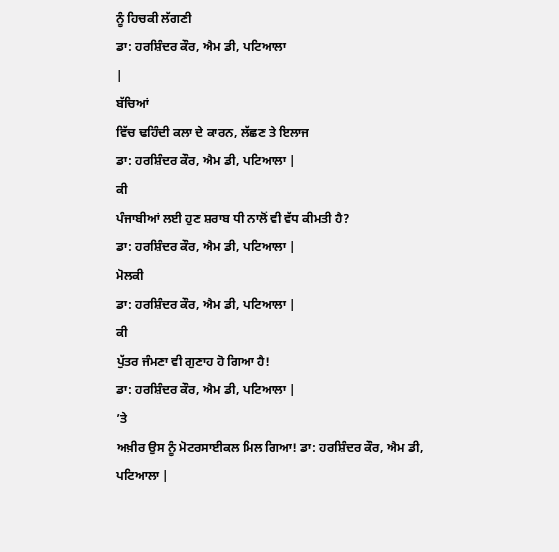ਨੂੰ ਹਿਚਕੀ ਲੱਗਣੀ
ਡਾ: ਹਰਸ਼ਿੰਦਰ ਕੌਰ, ਐਮ ਡੀ, ਪਟਿਆਲਾ
|
ਬੱਚਿਆਂ
ਵਿੱਚ ਢਹਿੰਦੀ ਕਲਾ ਦੇ ਕਾਰਨ, ਲੱਛਣ ਤੇ ਇਲਾਜ
ਡਾ: ਹਰਸ਼ਿੰਦਰ ਕੌਰ, ਐਮ ਡੀ, ਪਟਿਆਲਾ |
ਕੀ
ਪੰਜਾਬੀਆਂ ਲਈ ਹੁਣ ਸ਼ਰਾਬ ਧੀ ਨਾਲੋਂ ਵੀ ਵੱਧ ਕੀਮਤੀ ਹੈ?
ਡਾ: ਹਰਸ਼ਿੰਦਰ ਕੌਰ, ਐਮ ਡੀ, ਪਟਿਆਲਾ |
ਮੋਲਕੀ
ਡਾ: ਹਰਸ਼ਿੰਦਰ ਕੌਰ, ਐਮ ਡੀ, ਪਟਿਆਲਾ |
ਕੀ
ਪੁੱਤਰ ਜੰਮਣਾ ਵੀ ਗੁਣਾਹ ਹੋ ਗਿਆ ਹੈ!
ਡਾ: ਹਰਸ਼ਿੰਦਰ ਕੌਰ, ਐਮ ਡੀ, ਪਟਿਆਲਾ |
’ਤੇ
ਅਖ਼ੀਰ ਉਸ ਨੂੰ ਮੋਟਰਸਾਈਕਲ ਮਿਲ ਗਿਆ! ਡਾ: ਹਰਸ਼ਿੰਦਰ ਕੌਰ, ਐਮ ਡੀ,
ਪਟਿਆਲਾ |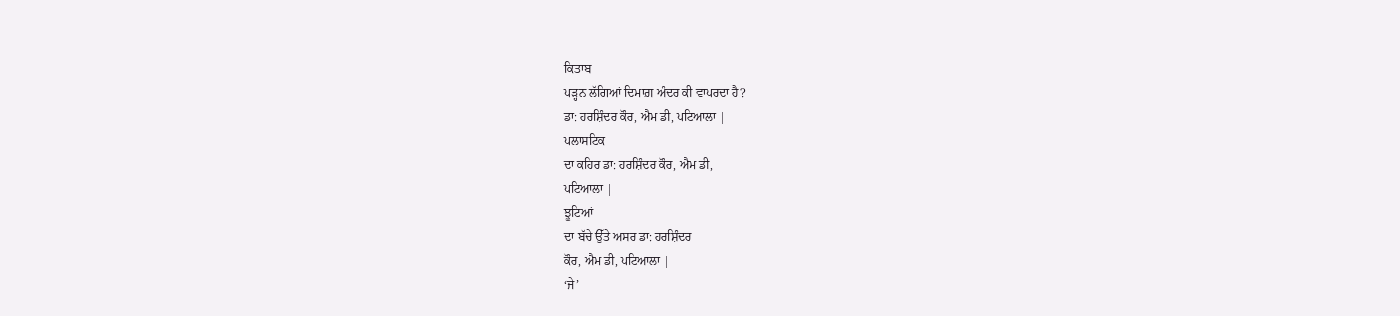ਕਿਤਾਬ
ਪੜ੍ਹਨ ਲੱਗਿਆਂ ਦਿਮਾਗ਼ ਅੰਦਰ ਕੀ ਵਾਪਰਦਾ ਹੈ?
ਡਾ: ਹਰਸ਼ਿੰਦਰ ਕੌਰ, ਐਮ ਡੀ, ਪਟਿਆਲਾ |
ਪਲਾਸਟਿਕ
ਦਾ ਕਹਿਰ ਡਾ: ਹਰਸ਼ਿੰਦਰ ਕੌਰ, ਐਮ ਡੀ,
ਪਟਿਆਲਾ |
ਝੂਟਿਆਂ
ਦਾ ਬੱਚੇ ਉੱਤੇ ਅਸਰ ਡਾ: ਹਰਸ਼ਿੰਦਰ
ਕੌਰ, ਐਮ ਡੀ, ਪਟਿਆਲਾ |
‘ਜੇ’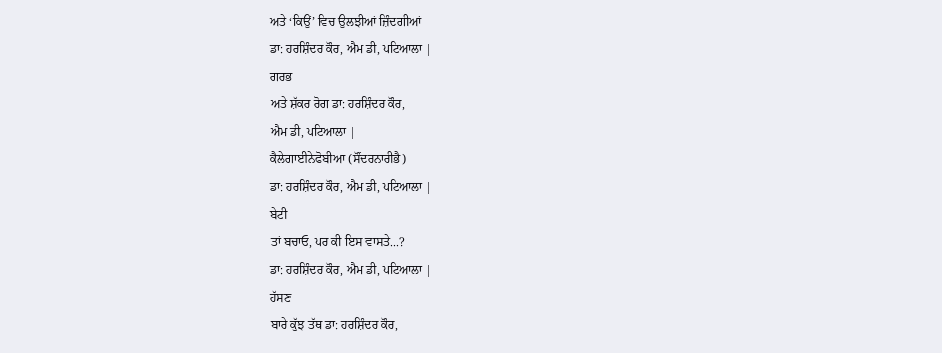ਅਤੇ ‘ਕਿਉਂ’ ਵਿਚ ਉਲਝੀਆਂ ਜ਼ਿੰਦਗੀਆਂ
ਡਾ: ਹਰਸ਼ਿੰਦਰ ਕੌਰ, ਐਮ ਡੀ, ਪਟਿਆਲਾ |
ਗਰਭ
ਅਤੇ ਸ਼ੱਕਰ ਰੋਗ ਡਾ: ਹਰਸ਼ਿੰਦਰ ਕੌਰ,
ਐਮ ਡੀ, ਪਟਿਆਲਾ |
ਕੈਲੇਗਾਈਨੇਫੋਬੀਆ (ਸੌਂਦਰਨਾਰੀਭੈ)
ਡਾ: ਹਰਸ਼ਿੰਦਰ ਕੌਰ, ਐਮ ਡੀ, ਪਟਿਆਲਾ |
ਬੇਟੀ
ਤਾਂ ਬਚਾਓ, ਪਰ ਕੀ ਇਸ ਵਾਸਤੇ...?
ਡਾ: ਹਰਸ਼ਿੰਦਰ ਕੌਰ, ਐਮ ਡੀ, ਪਟਿਆਲਾ |
ਹੱਸਣ
ਬਾਰੇ ਕੁੱਝ ਤੱਥ ਡਾ: ਹਰਸ਼ਿੰਦਰ ਕੌਰ,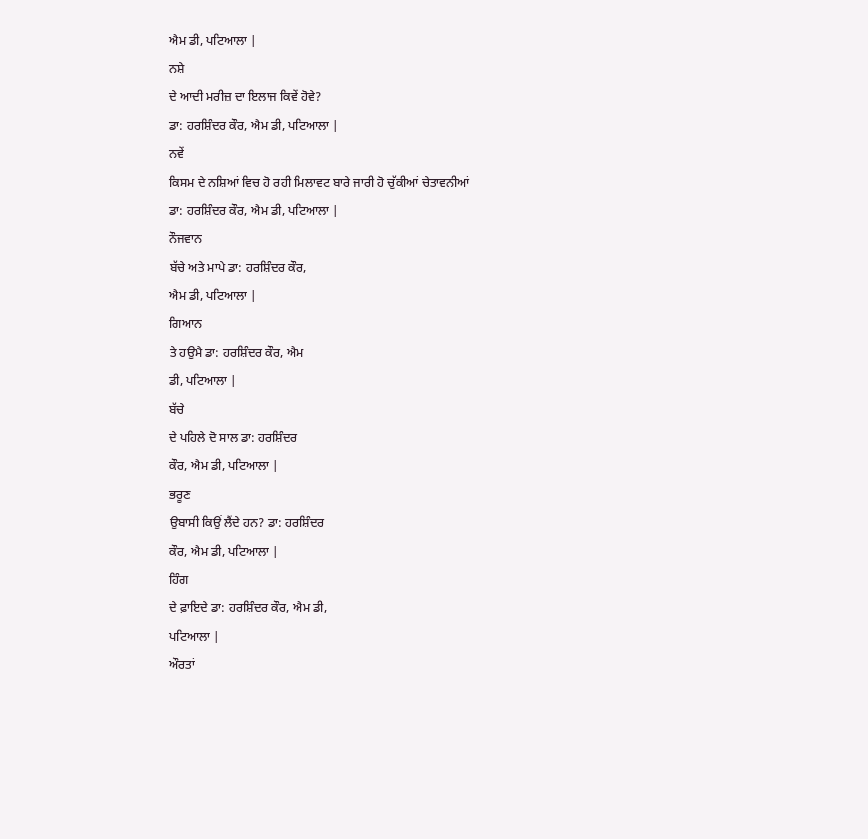ਐਮ ਡੀ, ਪਟਿਆਲਾ |
ਨਸ਼ੇ
ਦੇ ਆਦੀ ਮਰੀਜ਼ ਦਾ ਇਲਾਜ ਕਿਵੇਂ ਹੋਵੇ?
ਡਾ: ਹਰਸ਼ਿੰਦਰ ਕੌਰ, ਐਮ ਡੀ, ਪਟਿਆਲਾ |
ਨਵੇਂ
ਕਿਸਮ ਦੇ ਨਸ਼ਿਆਂ ਵਿਚ ਹੋ ਰਹੀ ਮਿਲਾਵਟ ਬਾਰੇ ਜਾਰੀ ਹੋ ਚੁੱਕੀਆਂ ਚੇਤਾਵਨੀਆਂ
ਡਾ: ਹਰਸ਼ਿੰਦਰ ਕੌਰ, ਐਮ ਡੀ, ਪਟਿਆਲਾ |
ਨੌਜਵਾਨ
ਬੱਚੇ ਅਤੇ ਮਾਪੇ ਡਾ: ਹਰਸ਼ਿੰਦਰ ਕੌਰ,
ਐਮ ਡੀ, ਪਟਿਆਲਾ |
ਗਿਆਨ
ਤੇ ਹਉਮੈ ਡਾ: ਹਰਸ਼ਿੰਦਰ ਕੌਰ, ਐਮ
ਡੀ, ਪਟਿਆਲਾ |
ਬੱਚੇ
ਦੇ ਪਹਿਲੇ ਦੋ ਸਾਲ ਡਾ: ਹਰਸ਼ਿੰਦਰ
ਕੌਰ, ਐਮ ਡੀ, ਪਟਿਆਲਾ |
ਭਰੂਣ
ਉਬਾਸੀ ਕਿਉਂ ਲੈਂਦੇ ਹਨ? ਡਾ: ਹਰਸ਼ਿੰਦਰ
ਕੌਰ, ਐਮ ਡੀ, ਪਟਿਆਲਾ |
ਹਿੰਗ
ਦੇ ਫ਼ਾਇਦੇ ਡਾ: ਹਰਸ਼ਿੰਦਰ ਕੌਰ, ਐਮ ਡੀ,
ਪਟਿਆਲਾ |
ਔਰਤਾਂ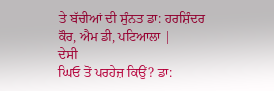ਤੇ ਬੱਚੀਆਂ ਦੀ ਸੁੰਨਤ ਡਾ: ਹਰਸ਼ਿੰਦਰ
ਕੌਰ, ਐਮ ਡੀ, ਪਟਿਆਲਾ |
ਦੇਸੀ
ਘਿਓ ਤੋਂ ਪਰਹੇਜ਼ ਕਿਉਂ? ਡਾ: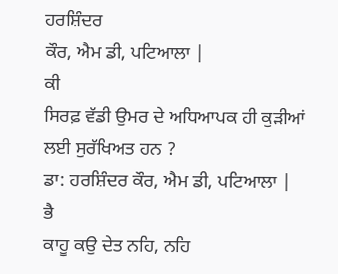ਹਰਸ਼ਿੰਦਰ
ਕੌਰ, ਐਮ ਡੀ, ਪਟਿਆਲਾ |
ਕੀ
ਸਿਰਫ਼ ਵੱਡੀ ਉਮਰ ਦੇ ਅਧਿਆਪਕ ਹੀ ਕੁੜੀਆਂ ਲਈ ਸੁਰੱਖਿਅਤ ਹਨ ?
ਡਾ: ਹਰਸ਼ਿੰਦਰ ਕੌਰ, ਐਮ ਡੀ, ਪਟਿਆਲਾ |
ਭੈ
ਕਾਹੂ ਕਉ ਦੇਤ ਨਹਿ, ਨਹਿ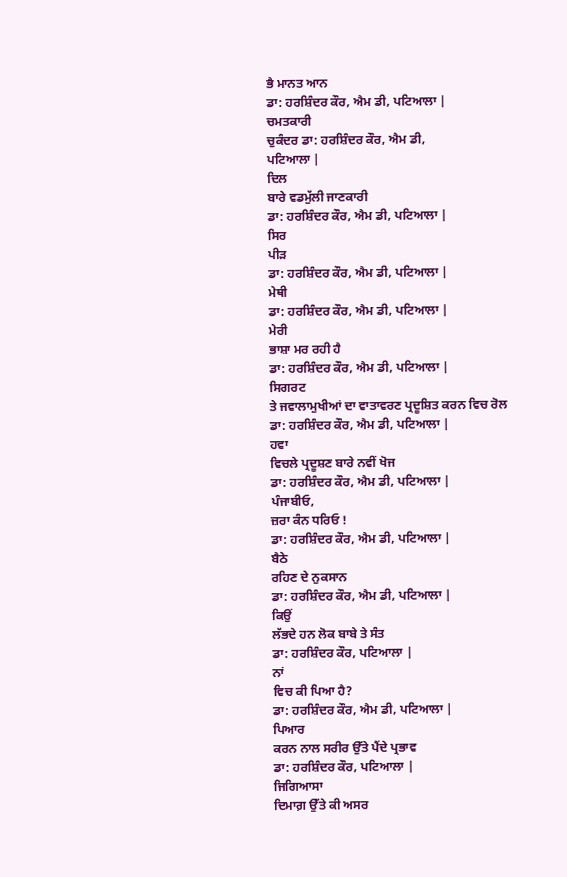ਭੈ ਮਾਨਤ ਆਨ
ਡਾ: ਹਰਸ਼ਿੰਦਰ ਕੌਰ, ਐਮ ਡੀ, ਪਟਿਆਲਾ |
ਚਮਤਕਾਰੀ
ਚੁਕੰਦਰ ਡਾ: ਹਰਸ਼ਿੰਦਰ ਕੌਰ, ਐਮ ਡੀ,
ਪਟਿਆਲਾ |
ਦਿਲ
ਬਾਰੇ ਵਡਮੁੱਲੀ ਜਾਣਕਾਰੀ
ਡਾ: ਹਰਸ਼ਿੰਦਰ ਕੌਰ, ਐਮ ਡੀ, ਪਟਿਆਲਾ |
ਸਿਰ
ਪੀੜ
ਡਾ: ਹਰਸ਼ਿੰਦਰ ਕੌਰ, ਐਮ ਡੀ, ਪਟਿਆਲਾ |
ਮੇਥੀ
ਡਾ: ਹਰਸ਼ਿੰਦਰ ਕੌਰ, ਐਮ ਡੀ, ਪਟਿਆਲਾ |
ਮੇਰੀ
ਭਾਸ਼ਾ ਮਰ ਰਹੀ ਹੈ
ਡਾ: ਹਰਸ਼ਿੰਦਰ ਕੌਰ, ਐਮ ਡੀ, ਪਟਿਆਲਾ |
ਸਿਗਰਟ
ਤੇ ਜਵਾਲਾਮੁਖੀਆਂ ਦਾ ਵਾਤਾਵਰਣ ਪ੍ਰਦੂਸ਼ਿਤ ਕਰਨ ਵਿਚ ਰੋਲ
ਡਾ: ਹਰਸ਼ਿੰਦਰ ਕੌਰ, ਐਮ ਡੀ, ਪਟਿਆਲਾ |
ਹਵਾ
ਵਿਚਲੇ ਪ੍ਰਦੂਸ਼ਣ ਬਾਰੇ ਨਵੀਂ ਖੋਜ
ਡਾ: ਹਰਸ਼ਿੰਦਰ ਕੌਰ, ਐਮ ਡੀ, ਪਟਿਆਲਾ |
ਪੰਜਾਬੀਓ,
ਜ਼ਰਾ ਕੰਨ ਧਰਿਓ !
ਡਾ: ਹਰਸ਼ਿੰਦਰ ਕੌਰ, ਐਮ ਡੀ, ਪਟਿਆਲਾ |
ਬੈਠੇ
ਰਹਿਣ ਦੇ ਨੁਕਸਾਨ
ਡਾ: ਹਰਸ਼ਿੰਦਰ ਕੌਰ, ਐਮ ਡੀ, ਪਟਿਆਲਾ |
ਕਿਉਂ
ਲੱਭਦੇ ਹਨ ਲੋਕ ਬਾਬੇ ਤੇ ਸੰਤ
ਡਾ: ਹਰਸ਼ਿੰਦਰ ਕੌਰ, ਪਟਿਆਲਾ |
ਨਾਂ
ਵਿਚ ਕੀ ਪਿਆ ਹੈ?
ਡਾ: ਹਰਸ਼ਿੰਦਰ ਕੌਰ, ਐਮ ਡੀ, ਪਟਿਆਲਾ |
ਪਿਆਰ
ਕਰਨ ਨਾਲ ਸਰੀਰ ਉੱਤੇ ਪੈਂਦੇ ਪ੍ਰਭਾਵ
ਡਾ: ਹਰਸ਼ਿੰਦਰ ਕੌਰ, ਪਟਿਆਲਾ |
ਜਿਗਿਆਸਾ
ਦਿਮਾਗ਼ ਉੱਤੇ ਕੀ ਅਸਰ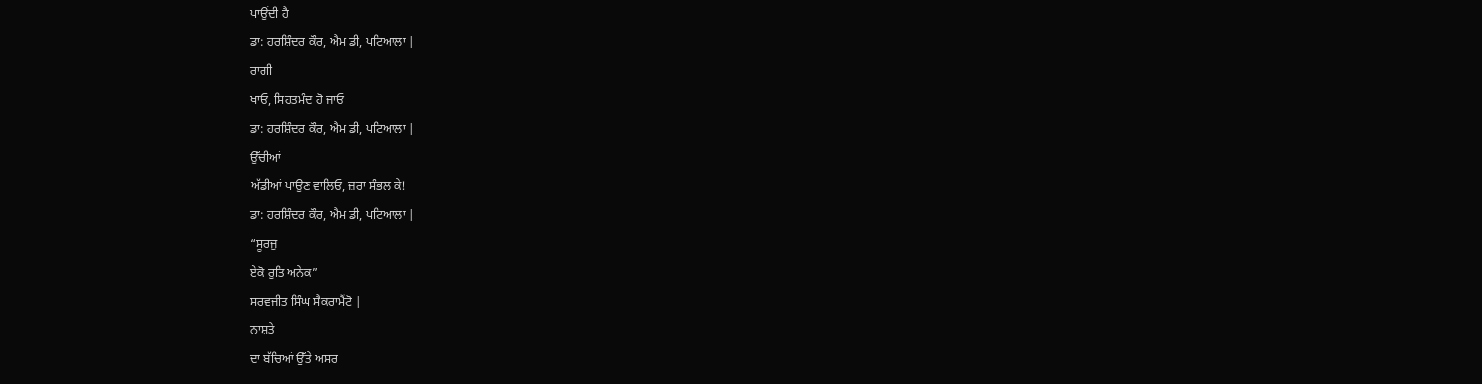ਪਾਉਂਦੀ ਹੈ
ਡਾ: ਹਰਸ਼ਿੰਦਰ ਕੌਰ, ਐਮ ਡੀ, ਪਟਿਆਲਾ |
ਰਾਗੀ
ਖਾਓ, ਸਿਹਤਮੰਦ ਹੋ ਜਾਓ
ਡਾ: ਹਰਸ਼ਿੰਦਰ ਕੌਰ, ਐਮ ਡੀ, ਪਟਿਆਲਾ |
ਉੱਚੀਆਂ
ਅੱਡੀਆਂ ਪਾਉਣ ਵਾਲਿਓ, ਜ਼ਰਾ ਸੰਭਲ ਕੇ!
ਡਾ: ਹਰਸ਼ਿੰਦਰ ਕੌਰ, ਐਮ ਡੀ, ਪਟਿਆਲਾ |
“ਸੂਰਜੁ
ਏਕੋ ਰੁਤਿ ਅਨੇਕ”
ਸਰਵਜੀਤ ਸਿੰਘ ਸੈਕਰਾਮੈਂਟੋ |
ਨਾਸ਼ਤੇ
ਦਾ ਬੱਚਿਆਂ ਉੱਤੇ ਅਸਰ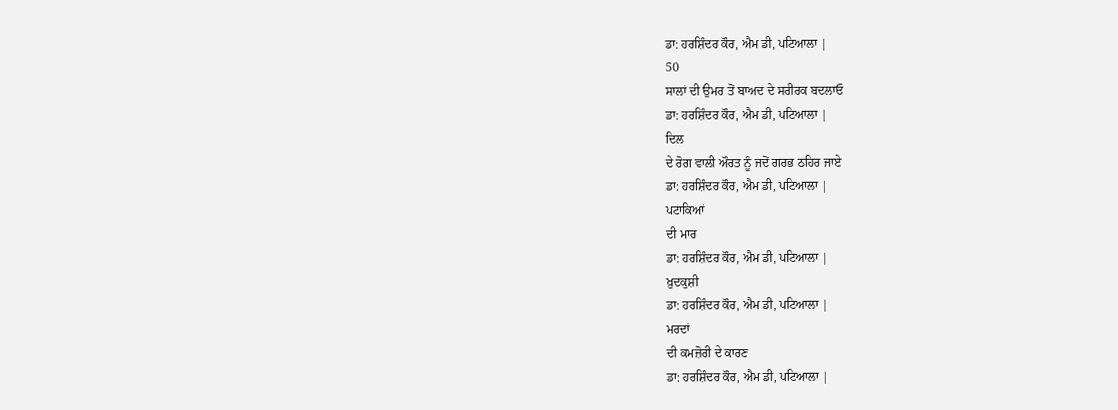ਡਾ: ਹਰਸ਼ਿੰਦਰ ਕੌਰ, ਐਮ ਡੀ, ਪਟਿਆਲਾ |
50
ਸਾਲਾਂ ਦੀ ਉਮਰ ਤੋਂ ਬਾਅਦ ਦੇ ਸਰੀਰਕ ਬਦਲਾਓ
ਡਾ: ਹਰਸ਼ਿੰਦਰ ਕੌਰ, ਐਮ ਡੀ, ਪਟਿਆਲਾ |
ਦਿਲ
ਦੇ ਰੋਗ ਵਾਲੀ ਔਰਤ ਨੂੰ ਜਦੋਂ ਗਰਭ ਠਹਿਰ ਜਾਏ
ਡਾ: ਹਰਸ਼ਿੰਦਰ ਕੌਰ, ਐਮ ਡੀ, ਪਟਿਆਲਾ |
ਪਟਾਕਿਆਂ
ਦੀ ਮਾਰ
ਡਾ: ਹਰਸ਼ਿੰਦਰ ਕੌਰ, ਐਮ ਡੀ, ਪਟਿਆਲਾ |
ਖ਼ੁਦਕੁਸ਼ੀ
ਡਾ: ਹਰਸ਼ਿੰਦਰ ਕੌਰ, ਐਮ ਡੀ, ਪਟਿਆਲਾ |
ਮਰਦਾਂ
ਦੀ ਕਮਜ਼ੋਰੀ ਦੇ ਕਾਰਣ
ਡਾ: ਹਰਸ਼ਿੰਦਰ ਕੌਰ, ਐਮ ਡੀ, ਪਟਿਆਲਾ |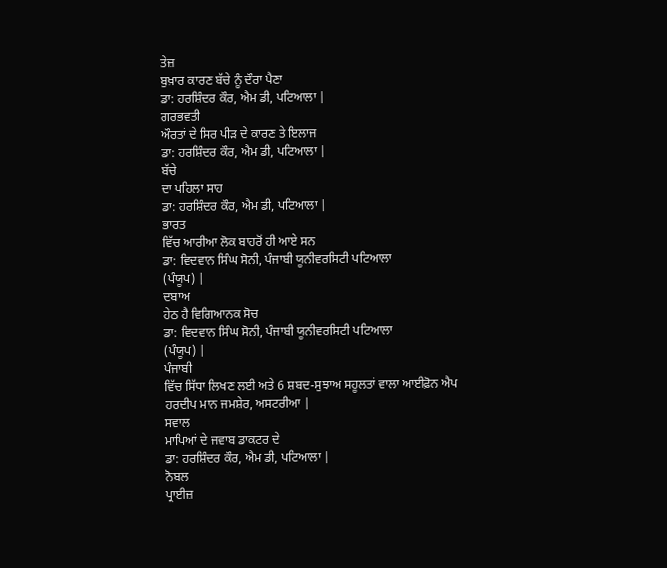ਤੇਜ਼
ਬੁਖ਼ਾਰ ਕਾਰਣ ਬੱਚੇ ਨੂੰ ਦੌਰਾ ਪੈਣਾ
ਡਾ: ਹਰਸ਼ਿੰਦਰ ਕੌਰ, ਐਮ ਡੀ, ਪਟਿਆਲਾ |
ਗਰਭਵਤੀ
ਔਰਤਾਂ ਦੇ ਸਿਰ ਪੀੜ ਦੇ ਕਾਰਣ ਤੇ ਇਲਾਜ
ਡਾ: ਹਰਸ਼ਿੰਦਰ ਕੌਰ, ਐਮ ਡੀ, ਪਟਿਆਲਾ |
ਬੱਚੇ
ਦਾ ਪਹਿਲਾ ਸਾਹ
ਡਾ: ਹਰਸ਼ਿੰਦਰ ਕੌਰ, ਐਮ ਡੀ, ਪਟਿਆਲਾ |
ਭਾਰਤ
ਵਿੱਚ ਆਰੀਆ ਲੋਕ ਬਾਹਰੋਂ ਹੀ ਆਏ ਸਨ
ਡਾ: ਵਿਦਵਾਨ ਸਿੰਘ ਸੋਨੀ, ਪੰਜਾਬੀ ਯੂਨੀਵਰਸਿਟੀ ਪਟਿਆਲਾ
(ਪੰਯੂਪ) |
ਦਬਾਅ
ਹੇਠ ਹੈ ਵਿਗਿਆਨਕ ਸੋਚ
ਡਾ: ਵਿਦਵਾਨ ਸਿੰਘ ਸੋਨੀ, ਪੰਜਾਬੀ ਯੂਨੀਵਰਸਿਟੀ ਪਟਿਆਲਾ
(ਪੰਯੂਪ) |
ਪੰਜਾਬੀ
ਵਿੱਚ ਸਿੱਧਾ ਲਿਖਣ ਲਈ ਅਤੇ 6 ਸ਼ਬਦ-ਸੁਝਾਅ ਸਹੂਲਤਾਂ ਵਾਲਾ ਆਈਫ਼ੋਨ ਐਪ
ਹਰਦੀਪ ਮਾਨ ਜਮਸ਼ੇਰ, ਅਸਟਰੀਆ |
ਸਵਾਲ
ਮਾਪਿਆਂ ਦੇ ਜਵਾਬ ਡਾਕਟਰ ਦੇ
ਡਾ: ਹਰਸ਼ਿੰਦਰ ਕੌਰ, ਐਮ ਡੀ, ਪਟਿਆਲਾ |
ਨੋਬਲ
ਪ੍ਰਾਈਜ਼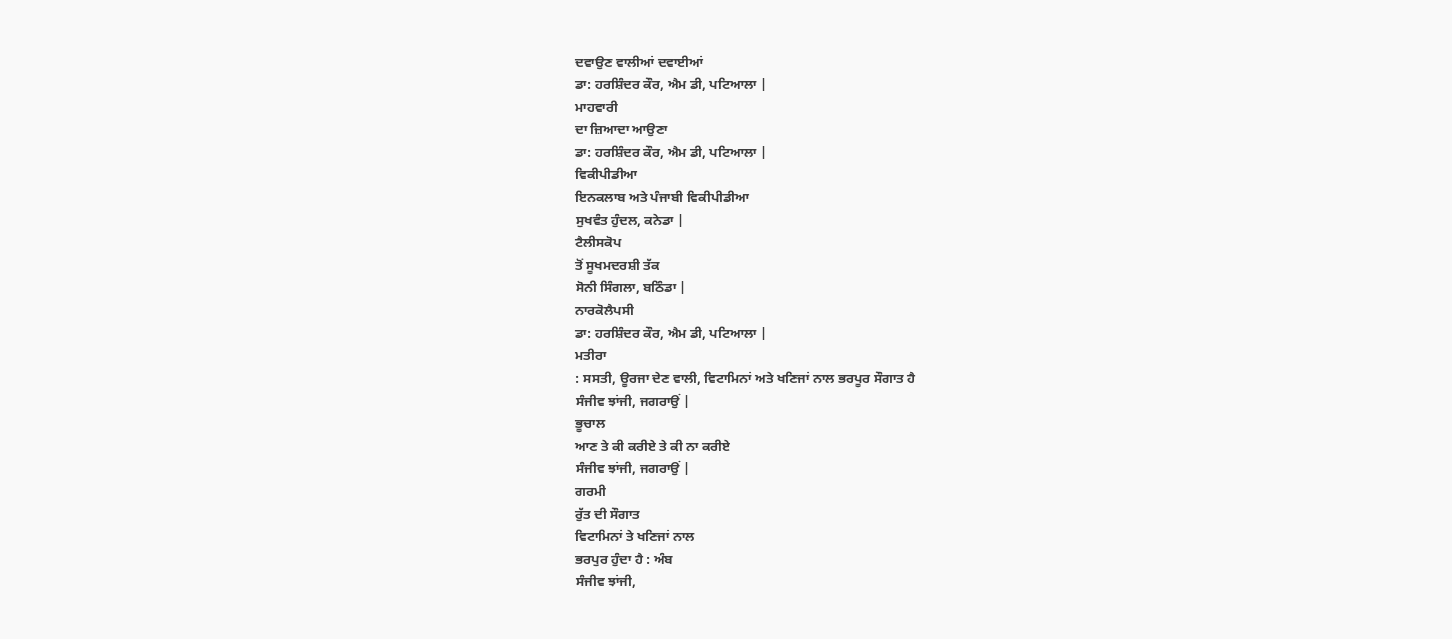ਦਵਾਉਣ ਵਾਲੀਆਂ ਦਵਾਈਆਂ
ਡਾ: ਹਰਸ਼ਿੰਦਰ ਕੌਰ, ਐਮ ਡੀ, ਪਟਿਆਲਾ |
ਮਾਹਵਾਰੀ
ਦਾ ਜ਼ਿਆਦਾ ਆਉਣਾ
ਡਾ: ਹਰਸ਼ਿੰਦਰ ਕੌਰ, ਐਮ ਡੀ, ਪਟਿਆਲਾ |
ਵਿਕੀਪੀਡੀਆ
ਇਨਕਲਾਬ ਅਤੇ ਪੰਜਾਬੀ ਵਿਕੀਪੀਡੀਆ
ਸੁਖਵੰਤ ਹੁੰਦਲ, ਕਨੇਡਾ |
ਟੈਲੀਸਕੋਪ
ਤੋਂ ਸੂਖਮਦਰਸ਼ੀ ਤੱਕ
ਸੋਨੀ ਸਿੰਗਲਾ, ਬਠਿੰਡਾ |
ਨਾਰਕੋਲੈਪਸੀ
ਡਾ: ਹਰਸ਼ਿੰਦਰ ਕੌਰ, ਐਮ ਡੀ, ਪਟਿਆਲਾ |
ਮਤੀਰਾ
: ਸਸਤੀ, ਊਰਜਾ ਦੇਣ ਵਾਲੀ, ਵਿਟਾਮਿਨਾਂ ਅਤੇ ਖਣਿਜਾਂ ਨਾਲ ਭਰਪੂਰ ਸੌਗਾਤ ਹੈ
ਸੰਜੀਵ ਝਾਂਜੀ, ਜਗਰਾਉਂ |
ਭੂਚਾਲ
ਆਣ ਤੇ ਕੀ ਕਰੀਏ ਤੇ ਕੀ ਨਾ ਕਰੀਏ
ਸੰਜੀਵ ਝਾਂਜੀ, ਜਗਰਾਉਂ |
ਗਰਮੀ
ਰੁੱਤ ਦੀ ਸੌਗਾਤ
ਵਿਟਾਮਿਨਾਂ ਤੇ ਖਣਿਜਾਂ ਨਾਲ
ਭਰਪੁਰ ਹੁੰਦਾ ਹੈ : ਅੰਬ
ਸੰਜੀਵ ਝਾਂਜੀ,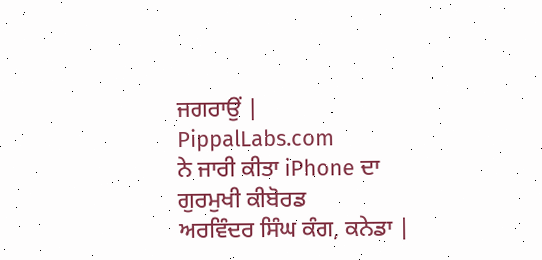ਜਗਰਾਉਂ |
PippalLabs.com
ਨੇ ਜਾਰੀ ਕੀਤਾ iPhone ਦਾ ਗੁਰਮੁਖੀ ਕੀਬੋਰਡ
ਅਰਵਿੰਦਰ ਸਿੰਘ ਕੰਗ, ਕਨੇਡਾ |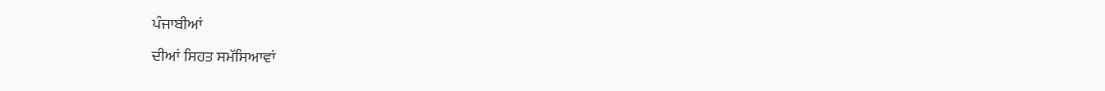ਪੰਜਾਬੀਆਂ
ਦੀਆਂ ਸਿਹਤ ਸਮੱਸਿਆਵਾਂ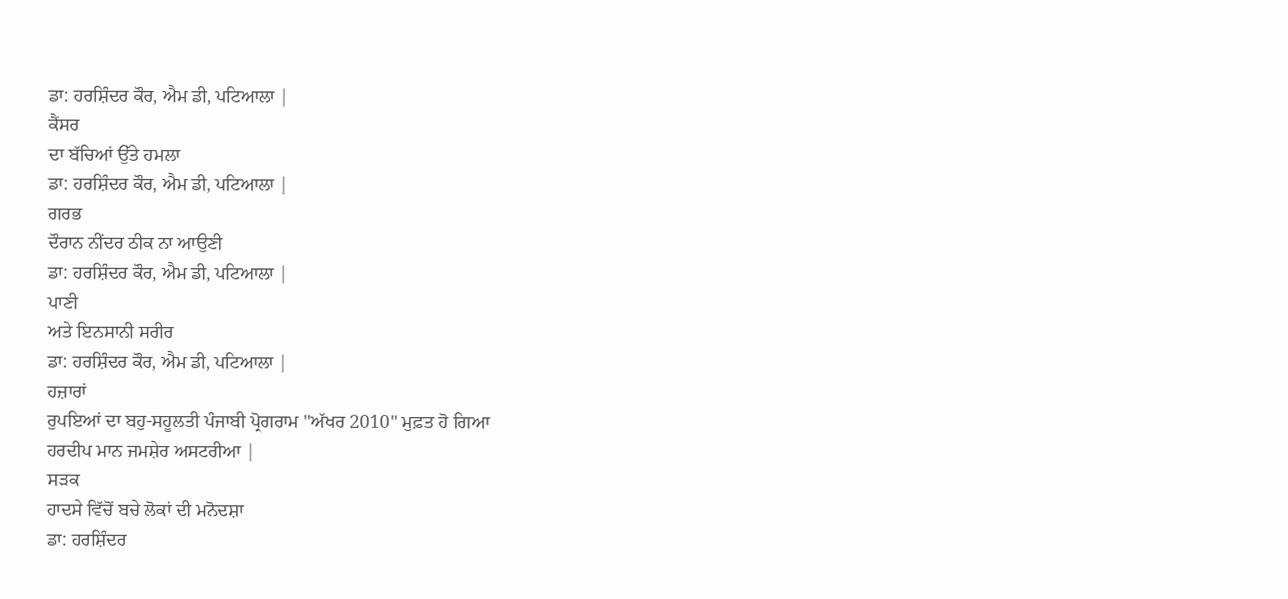ਡਾ: ਹਰਸ਼ਿੰਦਰ ਕੌਰ, ਐਮ ਡੀ, ਪਟਿਆਲਾ |
ਕੈਂਸਰ
ਦਾ ਬੱਚਿਆਂ ਉੱਤੇ ਹਮਲਾ
ਡਾ: ਹਰਸ਼ਿੰਦਰ ਕੌਰ, ਐਮ ਡੀ, ਪਟਿਆਲਾ |
ਗਰਭ
ਦੌਰਾਨ ਨੀਂਦਰ ਠੀਕ ਨਾ ਆਉਣੀ
ਡਾ: ਹਰਸ਼ਿੰਦਰ ਕੌਰ, ਐਮ ਡੀ, ਪਟਿਆਲਾ |
ਪਾਣੀ
ਅਤੇ ਇਨਸਾਨੀ ਸਰੀਰ
ਡਾ: ਹਰਸ਼ਿੰਦਰ ਕੌਰ, ਐਮ ਡੀ, ਪਟਿਆਲਾ |
ਹਜ਼ਾਰਾਂ
ਰੁਪਇਆਂ ਦਾ ਬਹੁ-ਸਹੂਲਤੀ ਪੰਜਾਬੀ ਪ੍ਰੋਗਰਾਮ "ਅੱਖਰ 2010" ਮੁਫ਼ਤ ਹੋ ਗਿਆ
ਹਰਦੀਪ ਮਾਨ ਜਮਸ਼ੇਰ ਅਸਟਰੀਆ |
ਸੜਕ
ਹਾਦਸੇ ਵਿੱਚੋਂ ਬਚੇ ਲੋਕਾਂ ਦੀ ਮਨੋਦਸ਼ਾ
ਡਾ: ਹਰਸ਼ਿੰਦਰ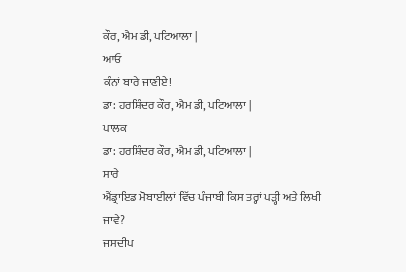ਕੌਰ, ਐਮ ਡੀ, ਪਟਿਆਲਾ |
ਆਓ
ਕੰਨਾਂ ਬਾਰੇ ਜਾਣੀਏ!
ਡਾ: ਹਰਸ਼ਿੰਦਰ ਕੌਰ, ਐਮ ਡੀ, ਪਟਿਆਲਾ |
ਪਾਲਕ
ਡਾ: ਹਰਸ਼ਿੰਦਰ ਕੌਰ, ਐਮ ਡੀ, ਪਟਿਆਲਾ |
ਸਾਰੇ
ਐਂਡ੍ਰਾਇਡ ਮੋਬਾਈਲਾਂ ਵਿੱਚ ਪੰਜਾਬੀ ਕਿਸ ਤਰ੍ਹਾਂ ਪੜ੍ਹੀ ਅਤੇ ਲਿਖੀ ਜਾਵੇ?
ਜਸਦੀਪ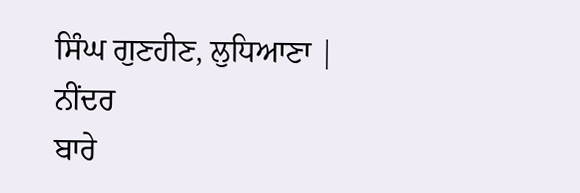ਸਿੰਘ ਗੁਣਹੀਣ, ਲੁਧਿਆਣਾ |
ਨੀਂਦਰ
ਬਾਰੇ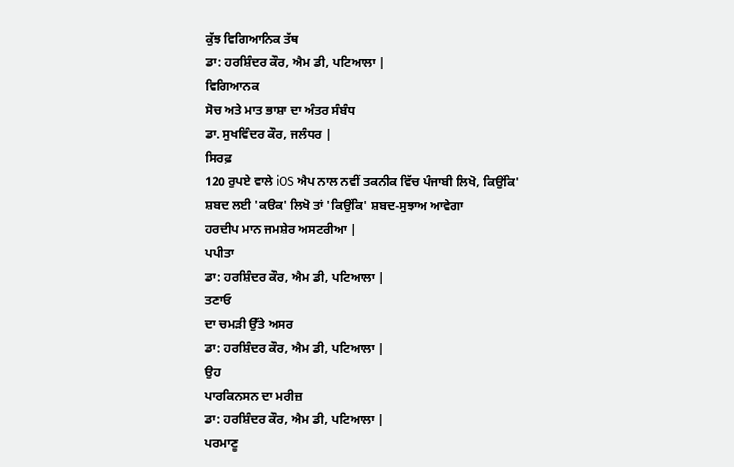ਕੁੱਝ ਵਿਗਿਆਨਿਕ ਤੱਥ
ਡਾ: ਹਰਸ਼ਿੰਦਰ ਕੌਰ, ਐਮ ਡੀ, ਪਟਿਆਲਾ |
ਵਿਗਿਆਨਕ
ਸੋਚ ਅਤੇ ਮਾਤ ਭਾਸ਼ਾ ਦਾ ਅੰਤਰ ਸੰਬੰਧ
ਡਾ. ਸੁਖਵਿੰਦਰ ਕੌਰ, ਜਲੰਧਰ |
ਸਿਰਫ਼
120 ਰੁਪਏ ਵਾਲੇ iOS ਐਪ ਨਾਲ ਨਵੀਂ ਤਕਨੀਕ ਵਿੱਚ ਪੰਜਾਬੀ ਲਿਖੋ, ਕਿਉਂਕਿ'
ਸ਼ਬਦ ਲਈ 'ਕੳਕ' ਲਿਖੋ ਤਾਂ 'ਕਿਉਂਕਿ' ਸ਼ਬਦ-ਸੁਝਾਅ ਆਵੇਗਾ
ਹਰਦੀਪ ਮਾਨ ਜਮਸ਼ੇਰ ਅਸਟਰੀਆ |
ਪਪੀਤਾ
ਡਾ: ਹਰਸ਼ਿੰਦਰ ਕੌਰ, ਐਮ ਡੀ, ਪਟਿਆਲਾ |
ਤਣਾਓ
ਦਾ ਚਮੜੀ ਉੱਤੇ ਅਸਰ
ਡਾ: ਹਰਸ਼ਿੰਦਰ ਕੌਰ, ਐਮ ਡੀ, ਪਟਿਆਲਾ |
ਉਹ
ਪਾਰਕਿਨਸਨ ਦਾ ਮਰੀਜ਼
ਡਾ: ਹਰਸ਼ਿੰਦਰ ਕੌਰ, ਐਮ ਡੀ, ਪਟਿਆਲਾ |
ਪਰਮਾਣੂ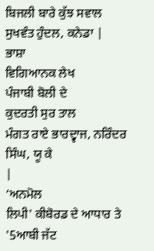ਬਿਜਲੀ ਬਾਰੇ ਕੁੱਝ ਸਵਾਲ
ਸੁਖਵੰਤ ਹੁੰਦਲ, ਕਨੇਡਾ |
ਭਾਸ਼ਾ
ਵਿਗਿਆਨਕ ਲੇਖ
ਪੰਜਾਬੀ ਬੋਲੀ ਦੇ
ਕੁਦਰਤੀ ਸੁਰ ਤਾਲ
ਮੰਗਤ ਰਾਏ ਭਾਰਦ੍ਵਾਜ, ਨਰਿੰਦਰ ਸਿੰਘ, ਯੂ ਕੇ
|
‘ਅਨਮੋਲ
ਲਿਪੀ' ਕੀਬੋਰਡ ਦੇ ਆਧਾਰ ਤੇ '5ਆਬੀ ਜੱਟ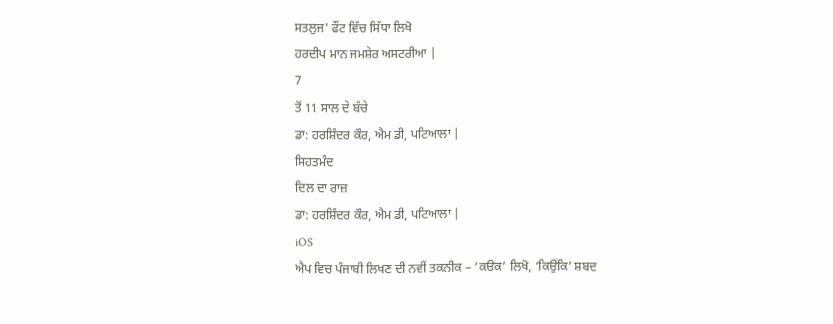ਸਤਲੁਜ' ਫੌਂਟ ਵਿੱਚ ਸਿੱਧਾ ਲਿਖੋ
ਹਰਦੀਪ ਮਾਨ ਜਮਸ਼ੇਰ ਅਸਟਰੀਆ |
7
ਤੋਂ 11 ਸਾਲ ਦੇ ਬੱਚੇ
ਡਾ: ਹਰਸ਼ਿੰਦਰ ਕੌਰ, ਐਮ ਡੀ, ਪਟਿਆਲਾ |
ਸਿਹਤਮੰਦ
ਦਿਲ ਦਾ ਰਾਜ਼
ਡਾ: ਹਰਸ਼ਿੰਦਰ ਕੌਰ, ਐਮ ਡੀ, ਪਟਿਆਲਾ |
iOS
ਐਪ ਵਿਚ ਪੰਜਾਬੀ ਲਿਖਣ ਦੀ ਨਵੀਂ ਤਕਨੀਕ – ‘ਕੳਕ’ ਲਿਖੋ, ‘ਕਿਉਂਕਿ’ ਸ਼ਬਦ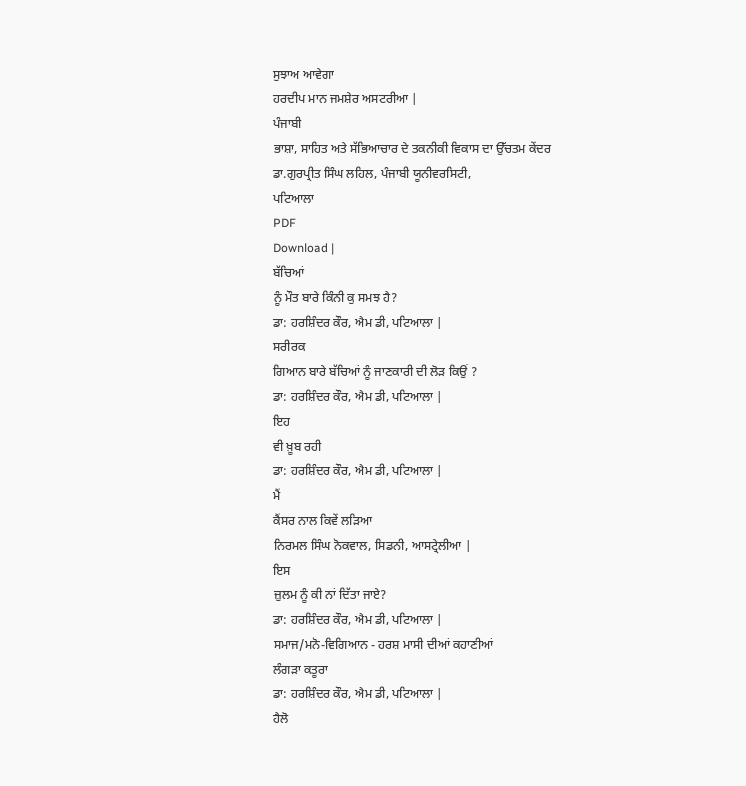ਸੁਝਾਅ ਆਵੇਗਾ
ਹਰਦੀਪ ਮਾਨ ਜਮਸ਼ੇਰ ਅਸਟਰੀਆ |
ਪੰਜਾਬੀ
ਭਾਸ਼ਾ, ਸਾਹਿਤ ਅਤੇ ਸੱਭਿਆਚਾਰ ਦੇ ਤਕਨੀਕੀ ਵਿਕਾਸ ਦਾ ਉੱਚਤਮ ਕੇਂਦਰ
ਡਾ.ਗੁਰਪ੍ਰੀਤ ਸਿੰਘ ਲਹਿਲ, ਪੰਜਾਬੀ ਯੂਨੀਵਰਸਿਟੀ,
ਪਟਿਆਲਾ
PDF
Download |
ਬੱਚਿਆਂ
ਨੂੰ ਮੌਤ ਬਾਰੇ ਕਿੰਨੀ ਕੁ ਸਮਝ ਹੈ?
ਡਾ: ਹਰਸ਼ਿੰਦਰ ਕੌਰ, ਐਮ ਡੀ, ਪਟਿਆਲਾ |
ਸਰੀਰਕ
ਗਿਆਨ ਬਾਰੇ ਬੱਚਿਆਂ ਨੂੰ ਜਾਣਕਾਰੀ ਦੀ ਲੋੜ ਕਿਉਂ ?
ਡਾ: ਹਰਸ਼ਿੰਦਰ ਕੌਰ, ਐਮ ਡੀ, ਪਟਿਆਲਾ |
ਇਹ
ਵੀ ਖ਼ੂਬ ਰਹੀ
ਡਾ: ਹਰਸ਼ਿੰਦਰ ਕੌਰ, ਐਮ ਡੀ, ਪਟਿਆਲਾ |
ਮੈਂ
ਕੈਂਸਰ ਨਾਲ ਕਿਵੇਂ ਲੜਿਆ
ਨਿਰਮਲ ਸਿੰਘ ਨੋਕਵਾਲ, ਸਿਡਨੀ, ਆਸਟ੍ਰੇਲੀਆ |
ਇਸ
ਜ਼ੁਲਮ ਨੂੰ ਕੀ ਨਾਂ ਦਿੱਤਾ ਜਾਏ?
ਡਾ: ਹਰਸ਼ਿੰਦਰ ਕੌਰ, ਐਮ ਡੀ, ਪਟਿਆਲਾ |
ਸਮਾਜ/ਮਨੋ-ਵਿਗਿਆਨ - ਹਰਸ਼ ਮਾਸੀ ਦੀਆਂ ਕਹਾਣੀਆਂ
ਲੰਗੜਾ ਕਤੂਰਾ
ਡਾ: ਹਰਸ਼ਿੰਦਰ ਕੌਰ, ਐਮ ਡੀ, ਪਟਿਆਲਾ |
ਹੈਲੋ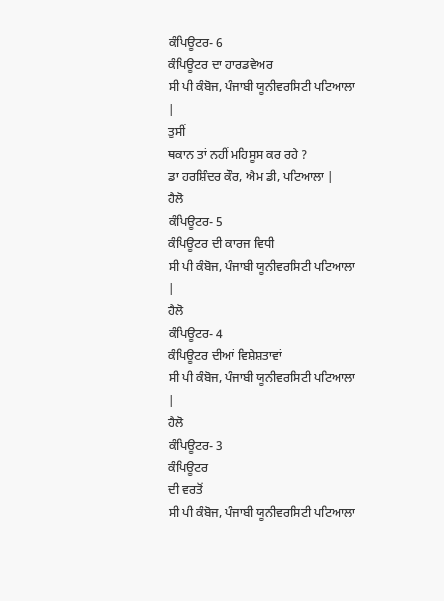ਕੰਪਿਊਟਰ- 6
ਕੰਪਿਊਟਰ ਦਾ ਹਾਰਡਵੇਅਰ
ਸੀ ਪੀ ਕੰਬੋਜ, ਪੰਜਾਬੀ ਯੂਨੀਵਰਸਿਟੀ ਪਟਿਆਲਾ
|
ਤੁਸੀਂ
ਥਕਾਨ ਤਾਂ ਨਹੀਂ ਮਹਿਸੂਸ ਕਰ ਰਹੇ ?
ਡਾ ਹਰਸ਼ਿੰਦਰ ਕੌਰ, ਐਮ ਡੀ, ਪਟਿਆਲਾ |
ਹੈਲੋ
ਕੰਪਿਊਟਰ- 5
ਕੰਪਿਊਟਰ ਦੀ ਕਾਰਜ ਵਿਧੀ
ਸੀ ਪੀ ਕੰਬੋਜ, ਪੰਜਾਬੀ ਯੂਨੀਵਰਸਿਟੀ ਪਟਿਆਲਾ
|
ਹੈਲੋ
ਕੰਪਿਊਟਰ- 4
ਕੰਪਿਊਟਰ ਦੀਆਂ ਵਿਸ਼ੇਸ਼ਤਾਵਾਂ
ਸੀ ਪੀ ਕੰਬੋਜ, ਪੰਜਾਬੀ ਯੂਨੀਵਰਸਿਟੀ ਪਟਿਆਲਾ
|
ਹੈਲੋ
ਕੰਪਿਊਟਰ- 3
ਕੰਪਿਊਟਰ
ਦੀ ਵਰਤੋਂ
ਸੀ ਪੀ ਕੰਬੋਜ, ਪੰਜਾਬੀ ਯੂਨੀਵਰਸਿਟੀ ਪਟਿਆਲਾ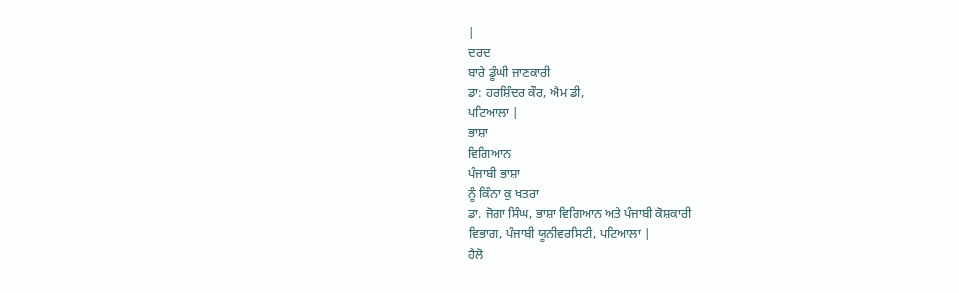|
ਦਰਦ
ਬਾਰੇ ਡੂੰਘੀ ਜਾਣਕਾਰੀ
ਡਾ: ਹਰਸ਼ਿੰਦਰ ਕੌਰ, ਐਮ ਡੀ,
ਪਟਿਆਲਾ |
ਭਾਸ਼ਾ
ਵਿਗਿਆਨ
ਪੰਜਾਬੀ ਭਾਸ਼ਾ
ਨੂੰ ਕਿੰਨਾ ਕੁ ਖਤਰਾ
ਡਾ. ਜੋਗਾ ਸਿੰਘ, ਭਾਸ਼ਾ ਵਿਗਿਆਨ ਅਤੇ ਪੰਜਾਬੀ ਕੋਸ਼ਕਾਰੀ
ਵਿਭਾਗ, ਪੰਜਾਬੀ ਯੂਨੀਵਰਸਿਟੀ, ਪਟਿਆਲਾ |
ਹੈਲੋ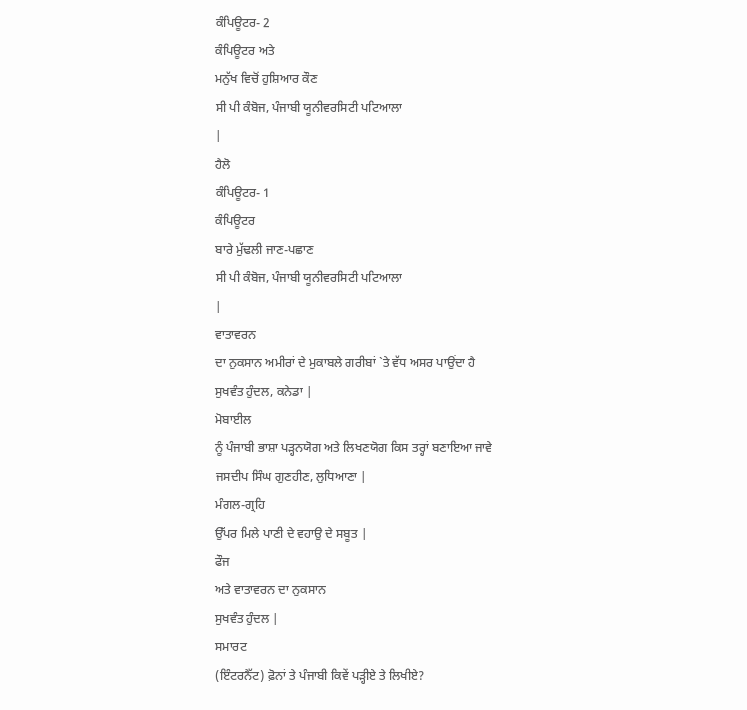ਕੰਪਿਊਟਰ- 2
ਕੰਪਿਊਟਰ ਅਤੇ
ਮਨੁੱਖ ਵਿਚੋਂ ਹੁਸ਼ਿਆਰ ਕੌਣ
ਸੀ ਪੀ ਕੰਬੋਜ, ਪੰਜਾਬੀ ਯੂਨੀਵਰਸਿਟੀ ਪਟਿਆਲਾ
|
ਹੈਲੋ
ਕੰਪਿਊਟਰ- 1
ਕੰਪਿਊਟਰ
ਬਾਰੇ ਮੁੱਢਲੀ ਜਾਣ-ਪਛਾਣ
ਸੀ ਪੀ ਕੰਬੋਜ, ਪੰਜਾਬੀ ਯੂਨੀਵਰਸਿਟੀ ਪਟਿਆਲਾ
|
ਵਾਤਾਵਰਨ
ਦਾ ਨੁਕਸਾਨ ਅਮੀਰਾਂ ਦੇ ਮੁਕਾਬਲੇ ਗਰੀਬਾਂ `ਤੇ ਵੱਧ ਅਸਰ ਪਾਉਂਦਾ ਹੈ
ਸੁਖਵੰਤ ਹੁੰਦਲ, ਕਨੇਡਾ |
ਮੋਬਾਈਲ
ਨੂੰ ਪੰਜਾਬੀ ਭਾਸ਼ਾ ਪੜ੍ਹਨਯੋਗ ਅਤੇ ਲਿਖਣਯੋਗ ਕਿਸ ਤਰ੍ਹਾਂ ਬਣਾਇਆ ਜਾਵੇ
ਜਸਦੀਪ ਸਿੰਘ ਗੁਣਹੀਣ, ਲੁਧਿਆਣਾ |
ਮੰਗਲ-ਗ੍ਰਹਿ
ਉੱਪਰ ਮਿਲੇ ਪਾਣੀ ਦੇ ਵਹਾਉ ਦੇ ਸਬੂਤ |
ਫੌਜ
ਅਤੇ ਵਾਤਾਵਰਨ ਦਾ ਨੁਕਸਾਨ
ਸੁਖਵੰਤ ਹੁੰਦਲ |
ਸਮਾਰਟ
(ਇੰਟਰਨੈੱਟ) ਫ਼ੋਨਾਂ ਤੇ ਪੰਜਾਬੀ ਕਿਵੇਂ ਪੜ੍ਹੀਏ ਤੇ ਲਿਖੀਏ?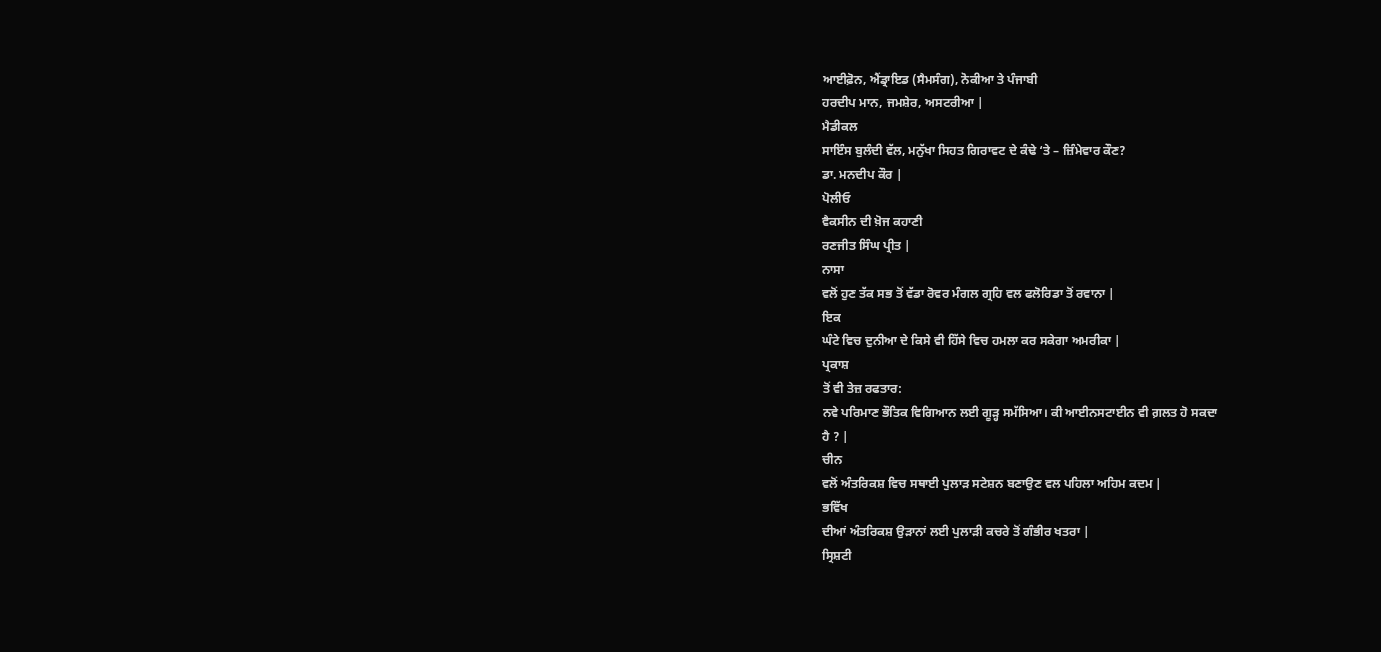ਆਈਫ਼ੋਨ, ਐਂਡ੍ਰਾਇਡ (ਸੈਮਸੰਗ), ਨੋਕੀਆ ਤੇ ਪੰਜਾਬੀ
ਹਰਦੀਪ ਮਾਨ, ਜਮਸ਼ੇਰ, ਅਸਟਰੀਆ |
ਮੈਡੀਕਲ
ਸਾਇੰਸ ਬੁਲੰਦੀ ਵੱਲ, ਮਨੁੱਖਾ ਸਿਹਤ ਗਿਰਾਵਟ ਦੇ ਕੰਢੇ ‘ਤੇ – ਜ਼ਿੰਮੇਵਾਰ ਕੌਣ?
ਡਾ. ਮਨਦੀਪ ਕੌਰ |
ਪੋਲੀਓ
ਵੈਕਸੀਨ ਦੀ ਖ਼ੋਜ ਕਹਾਣੀ
ਰਣਜੀਤ ਸਿੰਘ ਪ੍ਰੀਤ |
ਨਾਸਾ
ਵਲੋਂ ਹੁਣ ਤੱਕ ਸਭ ਤੋਂ ਵੱਡਾ ਰੋਵਰ ਮੰਗਲ ਗ੍ਰਹਿ ਵਲ ਫਲੋਰਿਡਾ ਤੋਂ ਰਵਾਨਾ |
ਇਕ
ਘੰਟੇ ਵਿਚ ਦੁਨੀਆ ਦੇ ਕਿਸੇ ਵੀ ਹਿੱਸੇ ਵਿਚ ਹਮਲਾ ਕਰ ਸਕੇਗਾ ਅਮਰੀਕਾ |
ਪ੍ਰਕਾਸ਼
ਤੋਂ ਵੀ ਤੇਜ਼ ਰਫਤਾਰ:
ਨਵੇ ਪਰਿਮਾਣ ਭੌਤਿਕ ਵਿਗਿਆਨ ਲਈ ਗੂੜ੍ਹ ਸਮੱਸਿਆ। ਕੀ ਆਈਨਸਟਾਈਨ ਵੀ ਗ਼ਲਤ ਹੋ ਸਕਦਾ
ਹੈ ? |
ਚੀਨ
ਵਲੋਂ ਅੰਤਰਿਕਸ਼ ਵਿਚ ਸਥਾਈ ਪੁਲਾੜ ਸਟੇਸ਼ਨ ਬਣਾਉਣ ਵਲ ਪਹਿਲਾ ਅਹਿਮ ਕਦਮ |
ਭਵਿੱਖ
ਦੀਆਂ ਅੰਤਰਿਕਸ਼ ਉੜਾਨਾਂ ਲਈ ਪੁਲਾੜੀ ਕਚਰੇ ਤੋਂ ਗੰਭੀਰ ਖਤਰਾ |
ਸ੍ਰਿਸ਼ਟੀ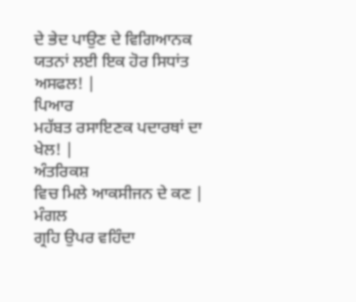ਦੇ ਭੇਦ ਪਾਉਣ ਦੇ ਵਿਗਿਆਨਕ ਯਤਨਾਂ ਲਈ ਇਕ ਹੋਰ ਸਿਧਾਂਤ ਅਸਫਲ! |
ਪਿਆਰ
ਮਹੱਬਤ ਰਸਾਇਣਕ ਪਦਾਰਥਾਂ ਦਾ ਖੇਲ! |
ਅੰਤਰਿਕਸ਼
ਵਿਚ ਮਿਲੇ ਆਕਸੀਜਨ ਦੇ ਕਣ |
ਮੰਗਲ
ਗ੍ਰਹਿ ਉਪਰ ਵਹਿੰਦਾ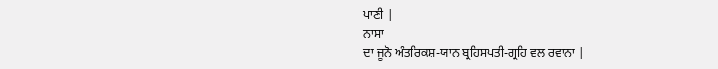ਪਾਣੀ |
ਨਾਸਾ
ਦਾ ਜੂਨੋ ਅੰਤਰਿਕਸ਼-ਯਾਨ ਬ੍ਰਹਿਸਪਤੀ-ਗ੍ਰਹਿ ਵਲ ਰਵਾਨਾ |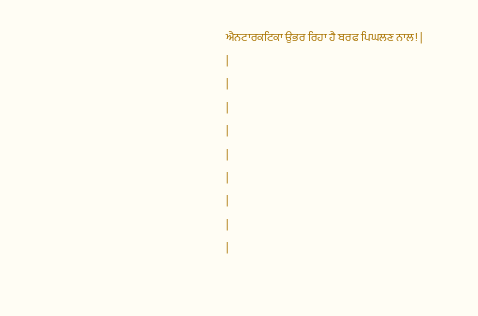ਐਨਟਾਰਕਟਿਕਾ ਉਭਰ ਰਿਹਾ ਹੈ ਬਰਫ ਪਿਘਲਣ ਨਾਲ! |
|
|
|
|
|
|
|
|
|